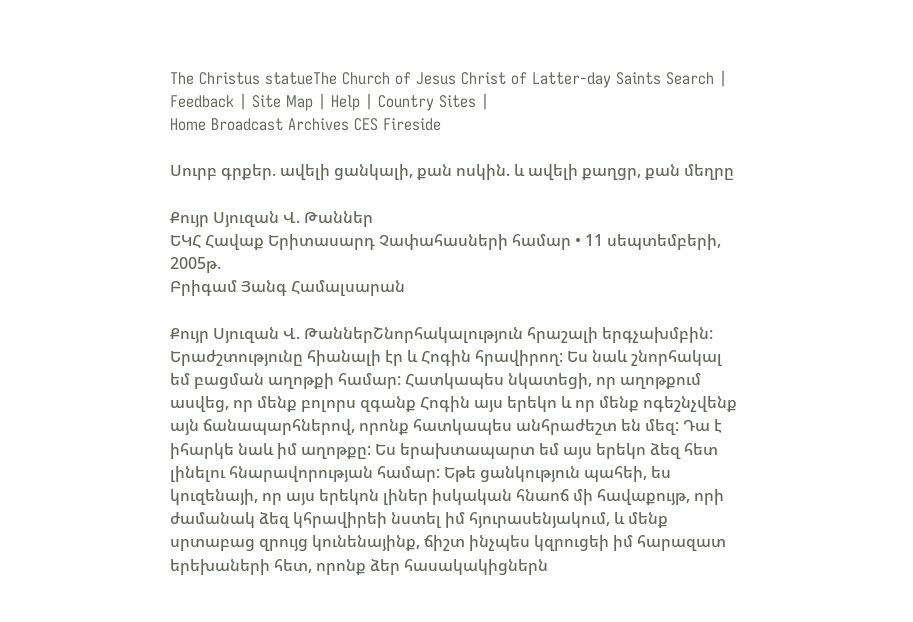The Christus statueThe Church of Jesus Christ of Latter-day Saints Search | Feedback | Site Map | Help | Country Sites |
Home Broadcast Archives CES Fireside

Սուրբ գրքեր. ավելի ցանկալի, քան ոսկին. և ավելի քաղցր, քան մեղրը

Քույր Սյուզան Վ. Թաններ
ԵԿՀ Հավաք Երիտասարդ Չափահասների համար • 11 սեպտեմբերի, 2005թ.
Բրիգամ Յանգ Համալսարան

Քույր Սյուզան Վ. ԹաններՇնորհակալություն հրաշալի երգչախմբին: Երաժշտությունը հիանալի էր և Հոգին հրավիրող: Ես նաև շնորհակալ եմ բացման աղոթքի համար: Հատկապես նկատեցի, որ աղոթքում ասվեց, որ մենք բոլորս զգանք Հոգին այս երեկո և որ մենք ոգեշնչվենք այն ճանապարհներով, որոնք հատկապես անհրաժեշտ են մեզ: Դա է իհարկե նաև իմ աղոթքը: Ես երախտապարտ եմ այս երեկո ձեզ հետ լինելու հնարավորության համար: Եթե ցանկություն պահեի, ես կուզենայի, որ այս երեկոն լիներ իսկական հնաոճ մի հավաքույթ, որի ժամանակ ձեզ կհրավիրեի նստել իմ հյուրասենյակում, և մենք սրտաբաց զրույց կունենայինք, ճիշտ ինչպես կզրուցեի իմ հարազատ երեխաների հետ, որոնք ձեր հասակակիցներն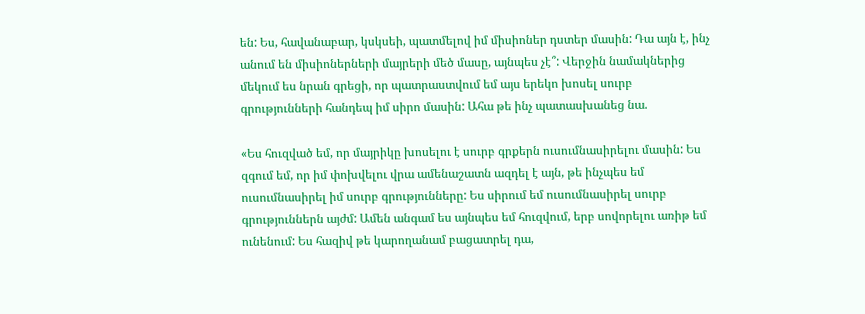են: Ես, հավանաբար, կսկսեի, պատմելով իմ միսիոներ դստեր մասին: Դա այն է, ինչ անում են միսիոներների մայրերի մեծ մասը, այնպես չէ՞: Վերջին նամակներից մեկում ես նրան գրեցի, որ պատրաստվում եմ այս երեկո խոսել սուրբ գրությունների հանդեպ իմ սիրո մասին: Ահա թե ինչ պատասխանեց նա.

«Ես հուզված եմ, որ մայրիկը խոսելու է սուրբ գրքերն ուսումնասիրելու մասին: Ես զգում եմ, որ իմ փոխվելու վրա ամենաշատն ազդել է այն, թե ինչպես եմ ուսումնասիրել իմ սուրբ գրությունները: Ես սիրում եմ ուսումնասիրել սուրբ գրություններն այժմ: Ամեն անգամ ես այնպես եմ հուզվում, երբ սովորելու առիթ եմ ունենում: Ես հազիվ թե կարողանամ բացատրել դա,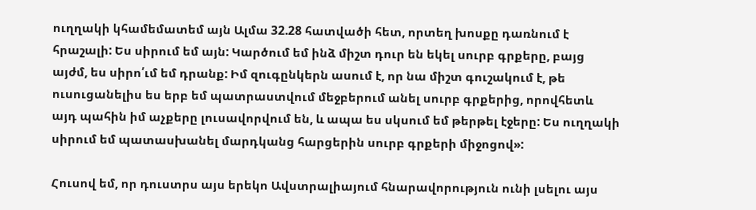ուղղակի կհամեմատեմ այն Ալմա 32.28 հատվածի հետ, որտեղ խոսքը դառնում է հրաշալի: Ես սիրում եմ այն: Կարծում եմ ինձ միշտ դուր են եկել սուրբ գրքերը, բայց այժմ, ես սիրո՛ւմ եմ դրանք: Իմ զուգընկերն ասում է, որ նա միշտ գուշակում է, թե ուսուցանելիս ես երբ եմ պատրաստվում մեջբերում անել սուրբ գրքերից, որովհետև այդ պահին իմ աչքերը լուսավորվում են, և ապա ես սկսում եմ թերթել էջերը: Ես ուղղակի սիրում եմ պատասխանել մարդկանց հարցերին սուրբ գրքերի միջոցով»:

Հուսով եմ, որ դուստրս այս երեկո Ավստրալիայում հնարավորություն ունի լսելու այս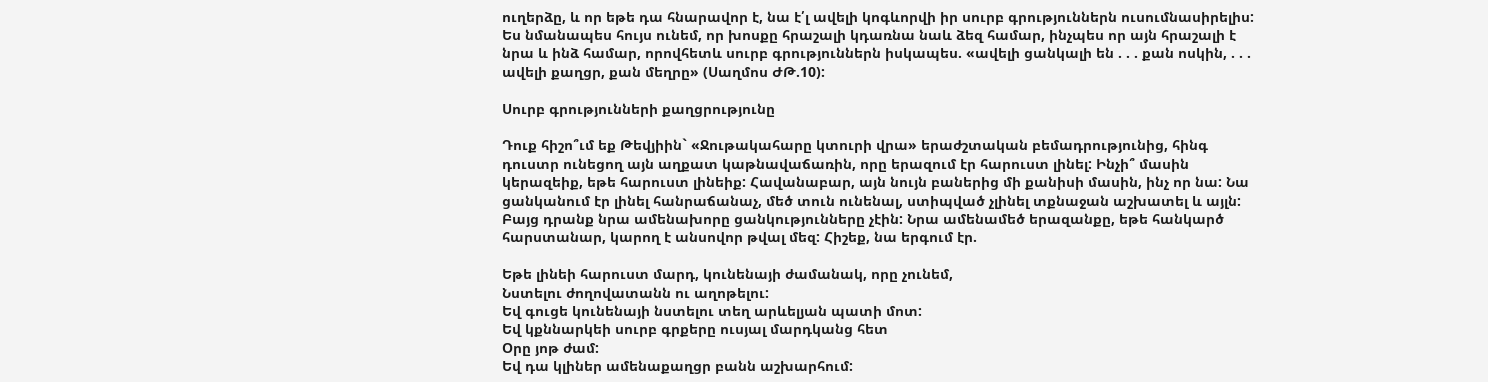ուղերձը, և որ եթե դա հնարավոր է, նա է՛լ ավելի կոգևորվի իր սուրբ գրություններն ուսումնասիրելիս: Ես նմանապես հույս ունեմ, որ խոսքը հրաշալի կդառնա նաև ձեզ համար, ինչպես որ այն հրաշալի է նրա և ինձ համար, որովհետև սուրբ գրություններն իսկապես. «ավելի ցանկալի են . . . քան ոսկին, . . . ավելի քաղցր, քան մեղրը» (Սաղմոս ԺԹ.10):

Սուրբ գրությունների քաղցրությունը

Դուք հիշո՞ւմ եք Թեվյիին` «Ջութակահարը կտուրի վրա» երաժշտական բեմադրությունից, հինգ դուստր ունեցող այն աղքատ կաթնավաճառին, որը երազում էր հարուստ լինել: Ինչի՞ մասին կերազեիք, եթե հարուստ լինեիք: Հավանաբար, այն նույն բաներից մի քանիսի մասին, ինչ որ նա: Նա ցանկանում էր լինել հանրաճանաչ, մեծ տուն ունենալ, ստիպված չլինել տքնաջան աշխատել և այլն: Բայց դրանք նրա ամենախորը ցանկությունները չէին: Նրա ամենամեծ երազանքը, եթե հանկարծ հարստանար, կարող է անսովոր թվալ մեզ: Հիշեք, նա երգում էր.

Եթե լինեի հարուստ մարդ, կունենայի ժամանակ, որը չունեմ,
Նստելու ժողովատանն ու աղոթելու:
Եվ գուցե կունենայի նստելու տեղ արևելյան պատի մոտ:
Եվ կքննարկեի սուրբ գրքերը ուսյալ մարդկանց հետ
Օրը յոթ ժամ:
Եվ դա կլիներ ամենաքաղցր բանն աշխարհում: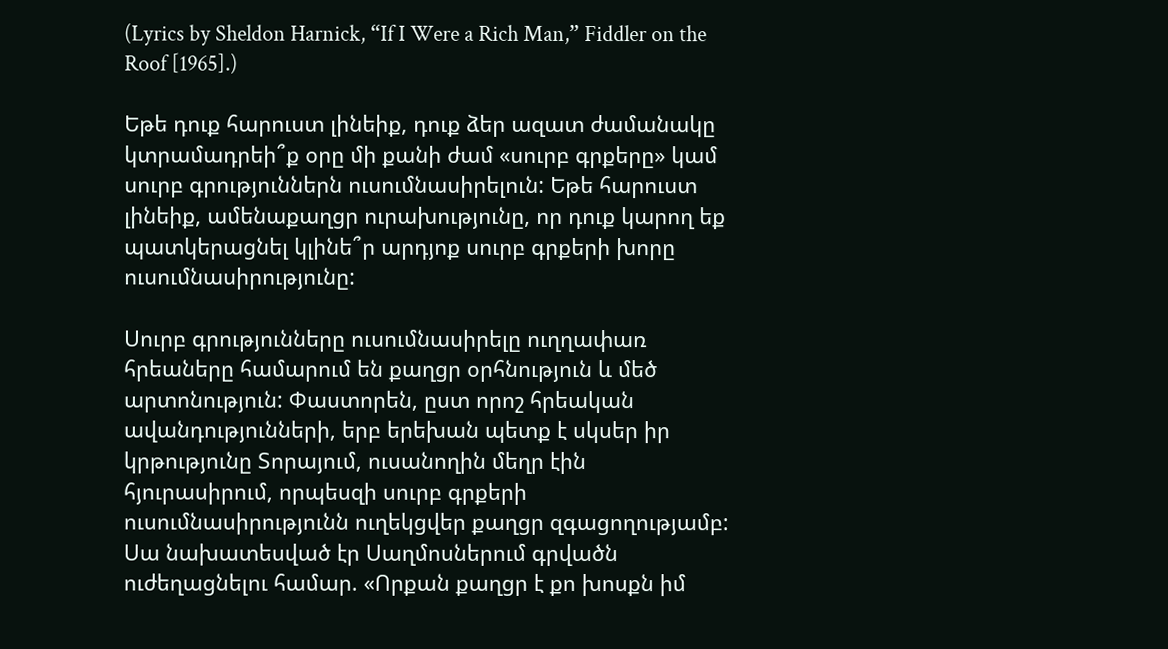(Lyrics by Sheldon Harnick, “If I Were a Rich Man,” Fiddler on the Roof [1965].)

Եթե դուք հարուստ լինեիք, դուք ձեր ազատ ժամանակը կտրամադրեի՞ք օրը մի քանի ժամ «սուրբ գրքերը» կամ սուրբ գրություններն ուսումնասիրելուն: Եթե հարուստ լինեիք, ամենաքաղցր ուրախությունը, որ դուք կարող եք պատկերացնել կլինե՞ր արդյոք սուրբ գրքերի խորը ուսումնասիրությունը:

Սուրբ գրությունները ուսումնասիրելը ուղղափառ հրեաները համարում են քաղցր օրհնություն և մեծ արտոնություն: Փաստորեն, ըստ որոշ հրեական ավանդությունների, երբ երեխան պետք է սկսեր իր կրթությունը Տորայում, ուսանողին մեղր էին հյուրասիրում, որպեսզի սուրբ գրքերի ուսումնասիրությունն ուղեկցվեր քաղցր զգացողությամբ: Սա նախատեսված էր Սաղմոսներում գրվածն ուժեղացնելու համար. «Որքան քաղցր է քո խոսքն իմ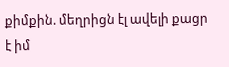քիմքին. մեղրիցն էլ ավելի քացր է իմ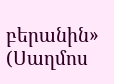բերանին» (Սաղմոս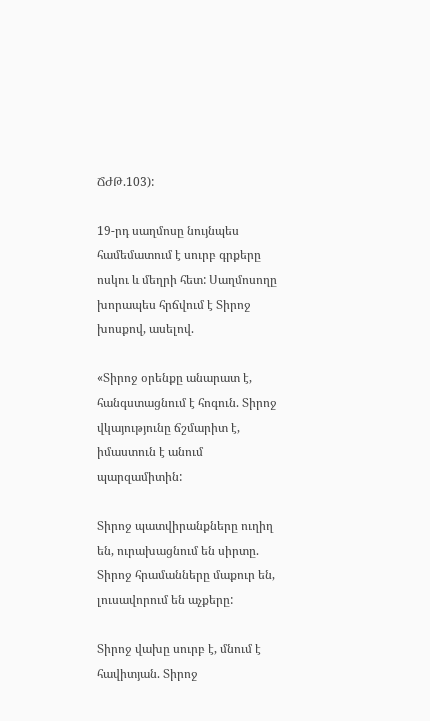ՃԺԹ.103):

19-րդ սաղմոսը նույնպես համեմատում է սուրբ գրքերը ոսկու և մեղրի հետ: Սաղմոսողը խորապես հրճվում է Տիրոջ խոսքով, ասելով.

«Տիրոջ օրենքը անարատ է, հանգստացնում է հոգուն. Տիրոջ վկայությունը ճշմարիտ է, իմաստուն է անում պարզամիտին:

Տիրոջ պատվիրանքները ուղիղ են, ուրախացնում են սիրտը. Տիրոջ հրամանները մաքուր են, լուսավորում են աչքերը:

Տիրոջ վախը սուրբ է, մնում է հավիտյան. Տիրոջ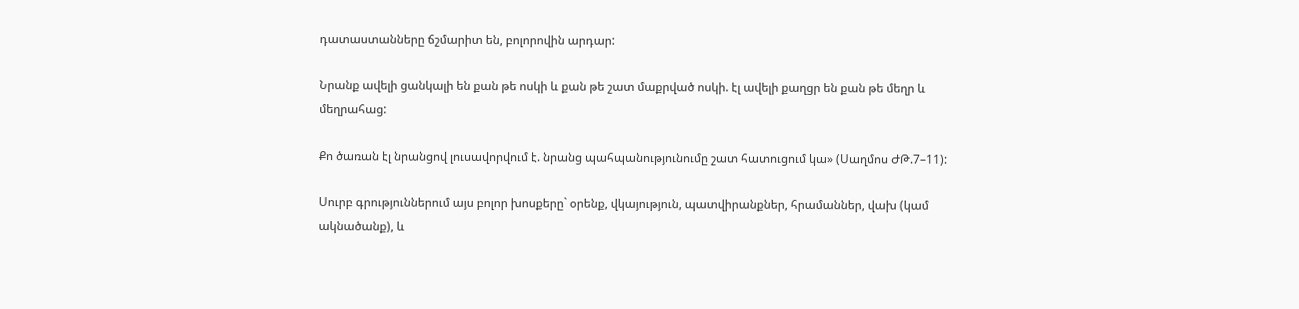դատաստանները ճշմարիտ են, բոլորովին արդար:

Նրանք ավելի ցանկալի են քան թե ոսկի և քան թե շատ մաքրված ոսկի. էլ ավելի քաղցր են քան թե մեղր և մեղրահաց:

Քո ծառան էլ նրանցով լուսավորվում է. նրանց պահպանությունումը շատ հատուցում կա» (Սաղմոս ԺԹ.7–11):

Սուրբ գրություններում այս բոլոր խոսքերը` օրենք, վկայություն, պատվիրանքներ, հրամաններ, վախ (կամ ակնածանք), և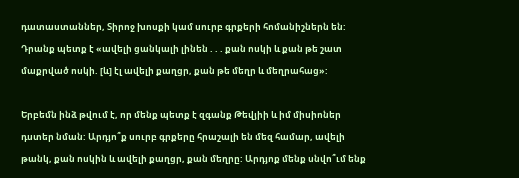դատաստաններ, Տիրոջ խոսքի կամ սուրբ գրքերի հոմանիշներն են: Դրանք պետք է «ավելի ցանկալի լինեն . . . քան ոսկի և քան թե շատ մաքրված ոսկի. [և] էլ ավելի քաղցր, քան թե մեղր և մեղրահաց»:

Երբեմն ինձ թվում է, որ մենք պետք է զգանք Թեվյիի և իմ միսիոներ դստեր նման: Արդյո՞ք սուրբ գրքերը հրաշալի են մեզ համար, ավելի թանկ, քան ոսկին և ավելի քաղցր, քան մեղրը: Արդյոք մենք սնվո՞ւմ ենք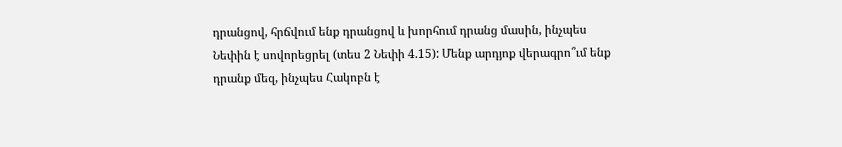դրանցով, հրճվում ենք դրանցով և խորհում դրանց մասին, ինչպես Նեփին է սովորեցրել (տես 2 Նեփի 4.15): Մենք արդյոք վերագրո՞ւմ ենք դրանք մեզ, ինչպես Հակոբն է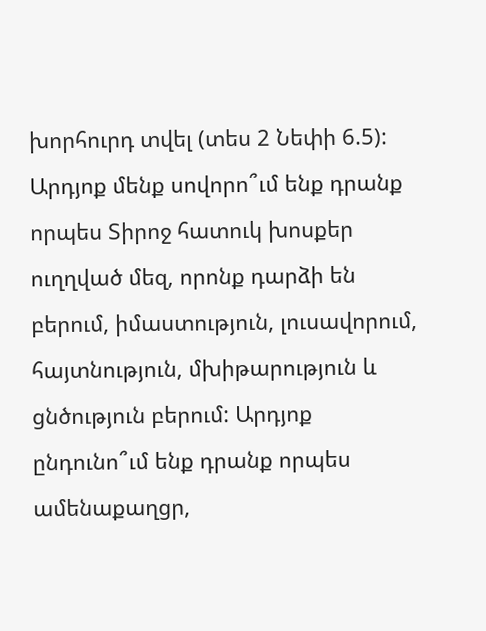խորհուրդ տվել (տես 2 Նեփի 6.5): Արդյոք մենք սովորո՞ւմ ենք դրանք որպես Տիրոջ հատուկ խոսքեր ուղղված մեզ, որոնք դարձի են բերում, իմաստություն, լուսավորում, հայտնություն, մխիթարություն և ցնծություն բերում: Արդյոք ընդունո՞ւմ ենք դրանք որպես ամենաքաղցր,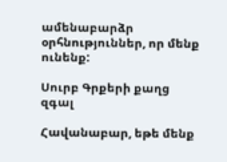ամենաբարձր օրհնություններ, որ մենք ունենք:

Սուրբ Գրքերի քաղց զգալ

Հավանաբար, եթե մենք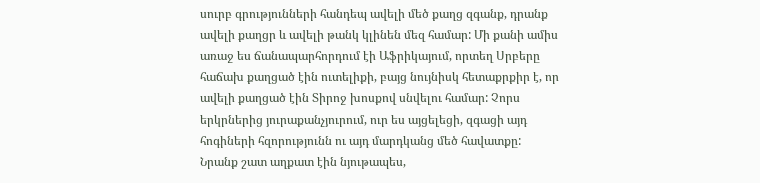սուրբ գրությունների հանդեպ ավելի մեծ քաղց զգանք, դրանք ավելի քաղցր և ավելի թանկ կլինեն մեզ համար: Մի քանի ամիս առաջ ես ճանապարհորդում էի Աֆրիկայում, որտեղ Սրբերը հաճախ քաղցած էին ուտելիքի, բայց նույնիսկ հետաքրքիր է, որ ավելի քաղցած էին Տիրոջ խոսքով սնվելու համար: Չորս երկրներից յուրաքանչյուրում, ուր ես այցելեցի, զգացի այդ հոգիների հզորությունն ու այդ մարդկանց մեծ հավատքը: Նրանք շատ աղքատ էին նյութապես,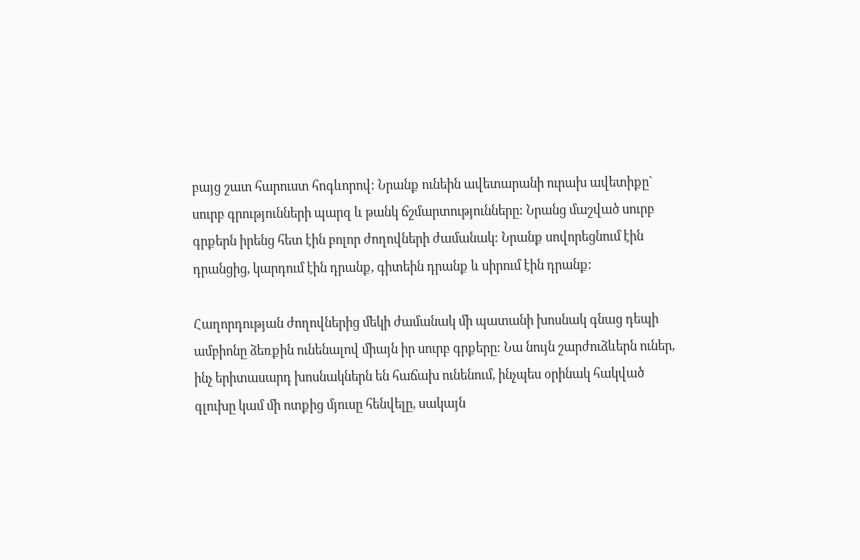բայց շատ հարուստ հոգևորով: Նրանք ունեին ավետարանի ուրախ ավետիքը` սուրբ գրությունների պարզ և թանկ ճշմարտությունները: Նրանց մաշված սուրբ գրքերն իրենց հետ էին բոլոր ժողովների ժամանակ: Նրանք սովորեցնում էին դրանցից, կարդում էին դրանք, գիտեին դրանք և սիրում էին դրանք:

Հաղորդության ժողովներից մեկի ժամանակ մի պատանի խոսնակ գնաց դեպի ամբիոնը ձեռքին ունենալով միայն իր սուրբ գրքերը: Նա նույն շարժուձևերն ուներ, ինչ երիտասարդ խոսնակներն են հաճախ ունենում, ինչպես օրինակ հակված գլուխը կամ մի ոտքից մյուսը հենվելը, սակայն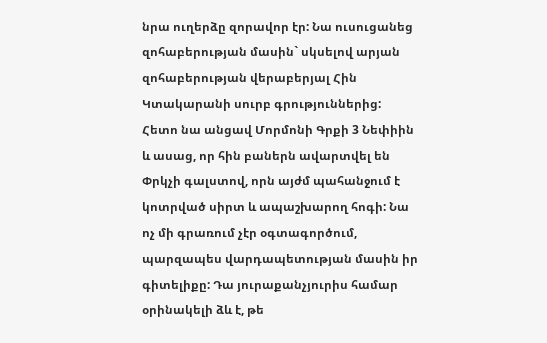նրա ուղերձը զորավոր էր: Նա ուսուցանեց զոհաբերության մասին` սկսելով արյան զոհաբերության վերաբերյալ Հին Կտակարանի սուրբ գրություններից: Հետո նա անցավ Մորմոնի Գրքի 3 Նեփիին և ասաց, որ հին բաներն ավարտվել են Փրկչի գալստով, որն այժմ պահանջում է կոտրված սիրտ և ապաշխարող հոգի: Նա ոչ մի գրառում չէր օգտագործում, պարզապես վարդապետության մասին իր գիտելիքը: Դա յուրաքանչյուրիս համար օրինակելի ձև է, թե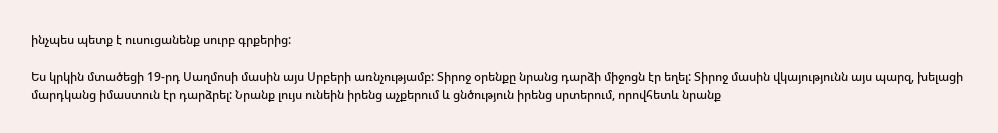ինչպես պետք է ուսուցանենք սուրբ գրքերից:

Ես կրկին մտածեցի 19-րդ Սաղմոսի մասին այս Սրբերի առնչությամբ: Տիրոջ օրենքը նրանց դարձի միջոցն էր եղել: Տիրոջ մասին վկայությունն այս պարզ, խելացի մարդկանց իմաստուն էր դարձրել: Նրանք լույս ունեին իրենց աչքերում և ցնծություն իրենց սրտերում, որովհետև նրանք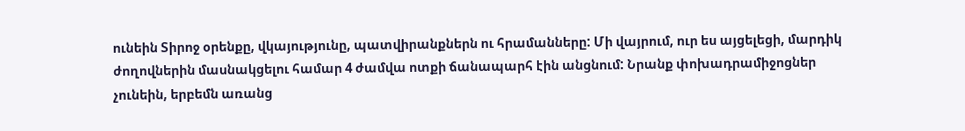ունեին Տիրոջ օրենքը, վկայությունը, պատվիրանքներն ու հրամանները: Մի վայրում, ուր ես այցելեցի, մարդիկ ժողովներին մասնակցելու համար 4 ժամվա ոտքի ճանապարհ էին անցնում: Նրանք փոխադրամիջոցներ չունեին, երբեմն առանց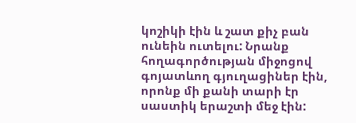կոշիկի էին և շատ քիչ բան ունեին ուտելու: Նրանք հողագործության միջոցով գոյատևող գյուղացիներ էին, որոնք մի քանի տարի էր սաստիկ երաշտի մեջ էին: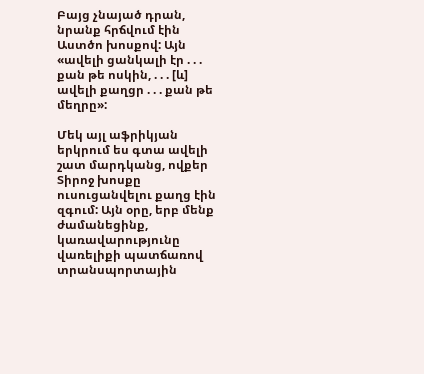Բայց չնայած դրան, նրանք հրճվում էին Աստծո խոսքով: Այն «ավելի ցանկալի էր . . . քան թե ոսկին, . . . [և] ավելի քաղցր . . . քան թե մեղրը»:

Մեկ այլ աֆրիկյան երկրում ես գտա ավելի շատ մարդկանց, ովքեր Տիրոջ խոսքը ուսուցանվելու քաղց էին զգում: Այն օրը, երբ մենք ժամանեցինք, կառավարությունը վառելիքի պատճառով տրանսպորտային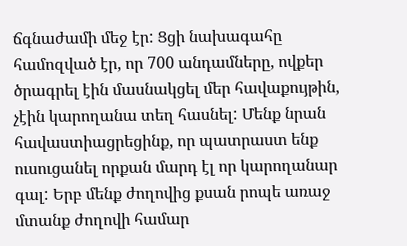ճգնաժամի մեջ էր: Ցցի նախագահը համոզված էր, որ 700 անդամները, ովքեր ծրագրել էին մասնակցել մեր հավաքույթին, չէին կարողանա տեղ հասնել: Մենք նրան հավաստիացրեցինք, որ պատրաստ ենք ուսուցանել որքան մարդ էլ որ կարողանար գալ: Երբ մենք ժողովից քսան րոպե առաջ մտանք ժողովի համար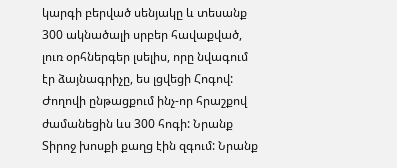կարգի բերված սենյակը և տեսանք 300 ակնածալի սրբեր հավաքված, լուռ օրհներգեր լսելիս, որը նվագում էր ձայնագրիչը, ես լցվեցի Հոգով: Ժողովի ընթացքում ինչ-որ հրաշքով ժամանեցին ևս 300 հոգի: Նրանք Տիրոջ խոսքի քաղց էին զգում: Նրանք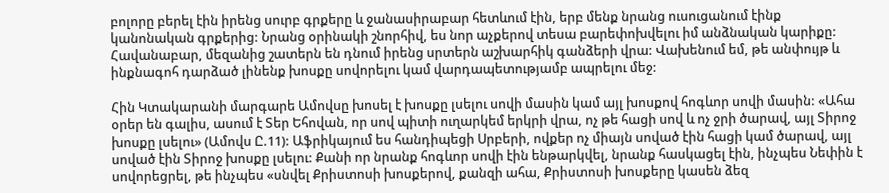բոլորը բերել էին իրենց սուրբ գրքերը և ջանասիրաբար հետևում էին, երբ մենք նրանց ուսուցանում էինք կանոնական գրքերից: Նրանց օրինակի շնորհիվ, ես նոր աչքերով տեսա բարեփոխվելու իմ անձնական կարիքը: Հավանաբար, մեզանից շատերն են դնում իրենց սրտերն աշխարհիկ գանձերի վրա: Վախենում եմ, թե անփույթ և ինքնագոհ դարձած լինենք խոսքը սովորելու կամ վարդապետությամբ ապրելու մեջ:

Հին Կտակարանի մարգարե Ամովսը խոսել է խոսքը լսելու սովի մասին կամ այլ խոսքով հոգևոր սովի մասին: «Ահա օրեր են գալիս, ասում է Տեր Եհովան, որ սով պիտի ուղարկեմ երկրի վրա, ոչ թե հացի սով և ոչ ջրի ծարավ, այլ Տիրոջ խոսքը լսելու» (Ամովս Ը.11): Աֆրիկայում ես հանդիպեցի Սրբերի, ովքեր ոչ միայն սոված էին հացի կամ ծարավ, այլ սոված էին Տիրոջ խոսքը լսելու: Քանի որ նրանք հոգևոր սովի էին ենթարկվել, նրանք հասկացել էին, ինչպես Նեփին է սովորեցրել, թե ինչպես «սնվել Քրիստոսի խոսքերով, քանզի ահա, Քրիստոսի խոսքերը կասեն ձեզ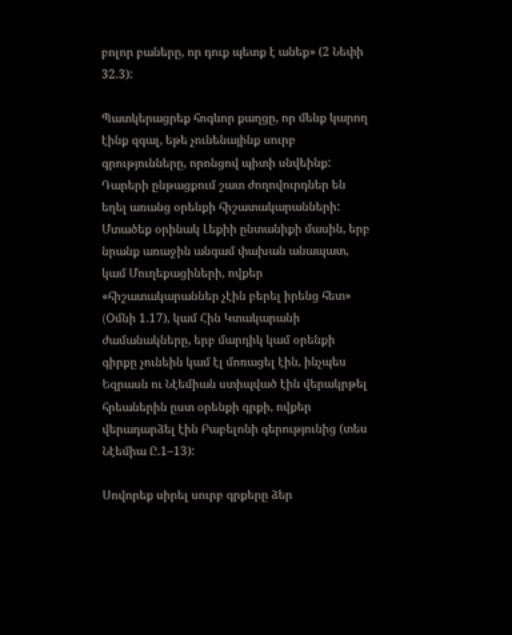բոլոր բաները, որ դուք պետք է անեք» (2 Նեփի 32.3):

Պատկերացրեք հոգևոր քաղցը, որ մենք կարող էինք զգալ, եթե չունենայինք սուրբ գրությունները, որոնցով պիտի սնվեինք: Դարերի ընթացքում շատ ժողովուրդներ են եղել առանց օրենքի հիշատակարանների: Մտածեք օրինակ Լեքիի ընտանիքի մասին, երբ նրանք առաջին անգամ փախան անապատ, կամ Մուղեքացիների, ովքեր «հիշատակարաններ չէին բերել իրենց հետ» (Oմնի 1.17), կամ Հին Կտակարանի ժամանակները, երբ մարդիկ կամ օրենքի գիրքը չունեին կամ էլ մոռացել էին, ինչպես Եզրասն ու Նէեմիան ստիպված էին վերակրթել հրեաներին ըստ օրենքի գրքի, ովքեր վերադարձել էին Բաբելոնի գերությունից (տես Նէեմիա Ը.1–13):

Սովորեք սիրել սուրբ գրքերը ձեր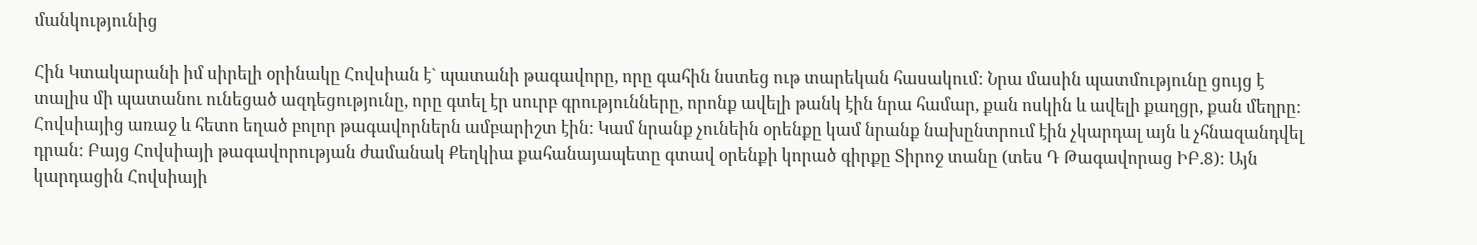մանկությունից

Հին Կտակարանի իմ սիրելի օրինակը Հովսիան է` պատանի թագավորը, որը գահին նստեց ութ տարեկան հասակում: Նրա մասին պատմությունը ցույց է տալիս մի պատանու ունեցած ազդեցությունը, որը գտել էր սուրբ գրությունները, որոնք ավելի թանկ էին նրա համար, քան ոսկին և ավելի քաղցր, քան մեղրը: Հովսիայից առաջ և հետո եղած բոլոր թագավորներն ամբարիշտ էին: Կամ նրանք չունեին օրենքը կամ նրանք նախընտրում էին չկարդալ այն և չհնազանդվել դրան: Բայց Հովսիայի թագավորության ժամանակ Քեղկիա քահանայապետը գտավ օրենքի կորած գիրքը Տիրոջ տանը (տես Դ Թագավորաց ԻԲ.8): Այն կարդացին Հովսիայի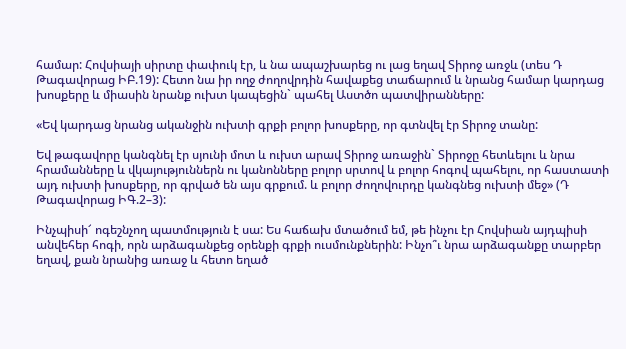համար: Հովսիայի սիրտը փափուկ էր, և նա ապաշխարեց ու լաց եղավ Տիրոջ առջև (տես Դ Թագավորաց ԻԲ.19): Հետո նա իր ողջ ժողովրդին հավաքեց տաճարում և նրանց համար կարդաց խոսքերը և միասին նրանք ուխտ կապեցին` պահել Աստծո պատվիրանները:

«Եվ կարդաց նրանց ականջին ուխտի գրքի բոլոր խոսքերը, որ գտնվել էր Տիրոջ տանը:

Եվ թագավորը կանգնել էր սյունի մոտ և ուխտ արավ Տիրոջ առաջին` Տիրոջը հետևելու և նրա հրամանները և վկայություններն ու կանոնները բոլոր սրտով և բոլոր հոգով պահելու, որ հաստատի այդ ուխտի խոսքերը, որ գրված են այս գրքում. և բոլոր ժողովուրդը կանգնեց ուխտի մեջ» (Դ Թագավորաց ԻԳ.2–3):

Ինչպիսի՜ ոգեշնչող պատմություն է սա: Ես հաճախ մտածում եմ, թե ինչու էր Հովսիան այդպիսի անվեհեր հոգի, որն արձագանքեց օրենքի գրքի ուսմունքներին: Ինչո՞ւ նրա արձագանքը տարբեր եղավ, քան նրանից առաջ և հետո եղած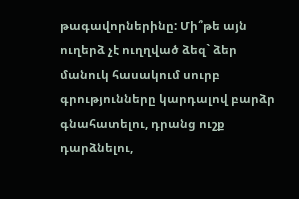թագավորներինը: Մի՞թե այն ուղերձ չէ ուղղված ձեզ` ձեր մանուկ հասակում սուրբ գրությունները կարդալով բարձր գնահատելու, դրանց ուշք դարձնելու,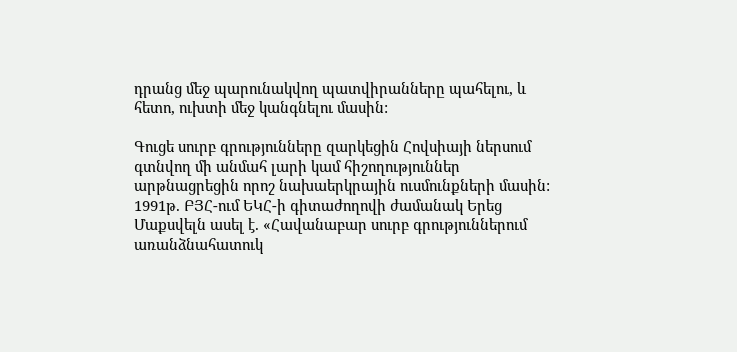դրանց մեջ պարունակվող պատվիրանները պահելու, և հետո, ուխտի մեջ կանգնելու մասին:

Գուցե սուրբ գրությունները զարկեցին Հովսիայի ներսում գտնվող մի անմահ լարի կամ հիշողություններ արթնացրեցին որոշ նախաերկրային ուսմունքների մասին: 1991թ. ԲՅՀ-ում ԵԿՀ-ի գիտաժողովի ժամանակ Երեց Մաքսվելն ասել է. «Հավանաբար սուրբ գրություններում առանձնահատուկ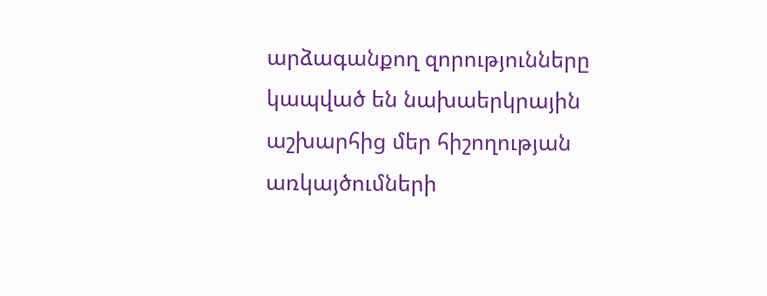արձագանքող զորությունները կապված են նախաերկրային աշխարհից մեր հիշողության առկայծումների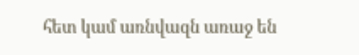հետ կամ առնվազն առաջ են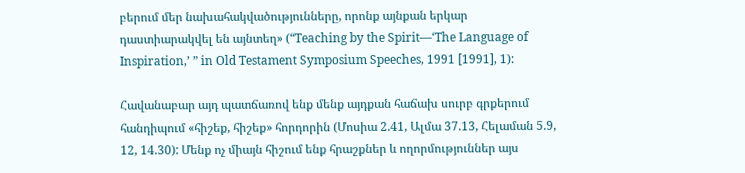բերում մեր նախահակվածությունները, որոնք այնքան երկար դաստիարակվել են այնտեղ» (“Teaching by the Spirit—‘The Language of Inspiration,’ ” in Old Testament Symposium Speeches, 1991 [1991], 1):

Հավանաբար այդ պատճառով ենք մենք այդքան հաճախ սուրբ գրքերում հանդիպում «հիշեք, հիշեք» հորդորին (Մոսիա 2.41, Ալմա 37.13, Հելաման 5.9, 12, 14.30): Մենք ոչ միայն հիշում ենք հրաշքներ և ողորմություններ այս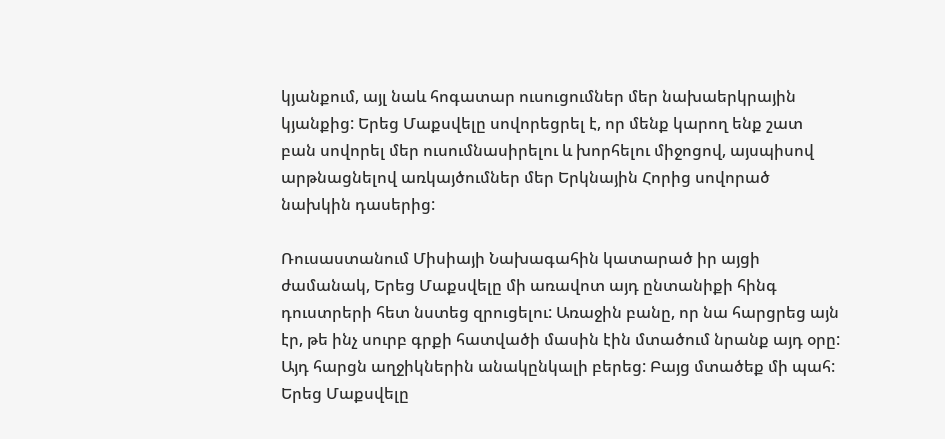կյանքում, այլ նաև հոգատար ուսուցումներ մեր նախաերկրային կյանքից: Երեց Մաքսվելը սովորեցրել է, որ մենք կարող ենք շատ բան սովորել մեր ուսումնասիրելու և խորհելու միջոցով, այսպիսով արթնացնելով առկայծումներ մեր Երկնային Հորից սովորած նախկին դասերից:

Ռուսաստանում Միսիայի Նախագահին կատարած իր այցի ժամանակ, Երեց Մաքսվելը մի առավոտ այդ ընտանիքի հինգ դուստրերի հետ նստեց զրուցելու: Առաջին բանը, որ նա հարցրեց այն էր, թե ինչ սուրբ գրքի հատվածի մասին էին մտածում նրանք այդ օրը: Այդ հարցն աղջիկներին անակընկալի բերեց: Բայց մտածեք մի պահ: Երեց Մաքսվելը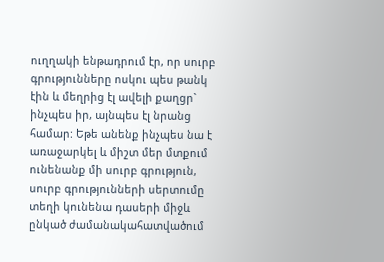ուղղակի ենթադրում էր, որ սուրբ գրությունները ոսկու պես թանկ էին և մեղրից էլ ավելի քաղցր` ինչպես իր, այնպես էլ նրանց համար: Եթե անենք ինչպես նա է առաջարկել և միշտ մեր մտքում ունենանք մի սուրբ գրություն, սուրբ գրությունների սերտումը տեղի կունենա դասերի միջև ընկած ժամանակահատվածում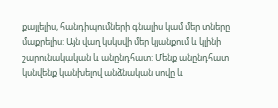քայլելիս, հանդիպումների գնալիս կամ մեր տները մաքրելիս: Այն վաղ կսկսվի մեր կյանքում և կլինի շարունակական և անընդհատ: Մենք անընդհատ կսնվենք կանխելով անձնական սովը և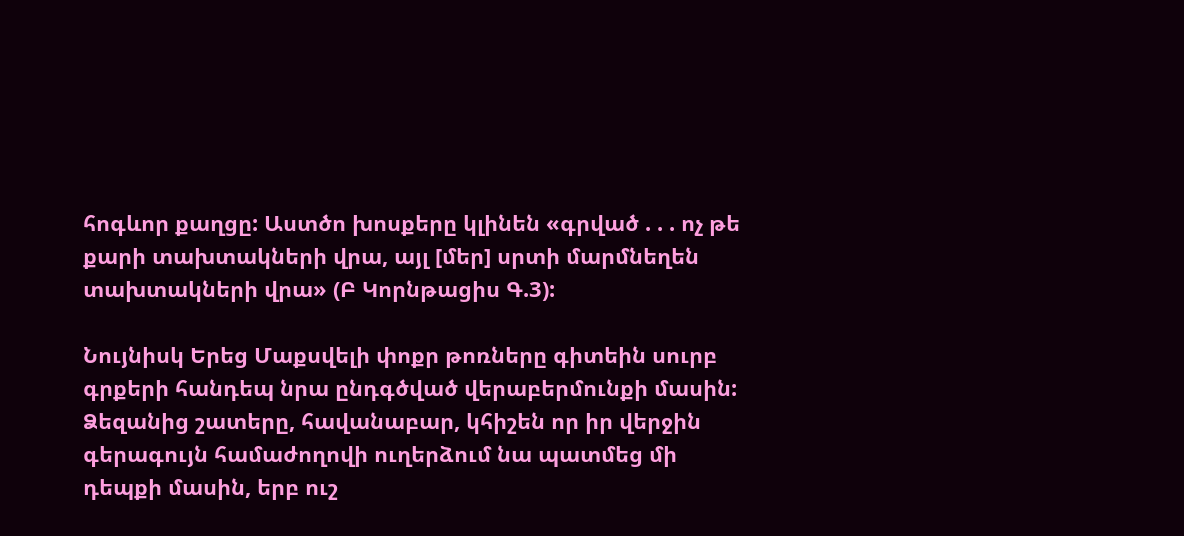հոգևոր քաղցը: Աստծո խոսքերը կլինեն «գրված . . . ոչ թե քարի տախտակների վրա, այլ [մեր] սրտի մարմնեղեն տախտակների վրա» (Բ Կորնթացիս Գ.3):

Նույնիսկ Երեց Մաքսվելի փոքր թոռները գիտեին սուրբ գրքերի հանդեպ նրա ընդգծված վերաբերմունքի մասին: Ձեզանից շատերը, հավանաբար, կհիշեն որ իր վերջին գերագույն համաժողովի ուղերձում նա պատմեց մի դեպքի մասին, երբ ուշ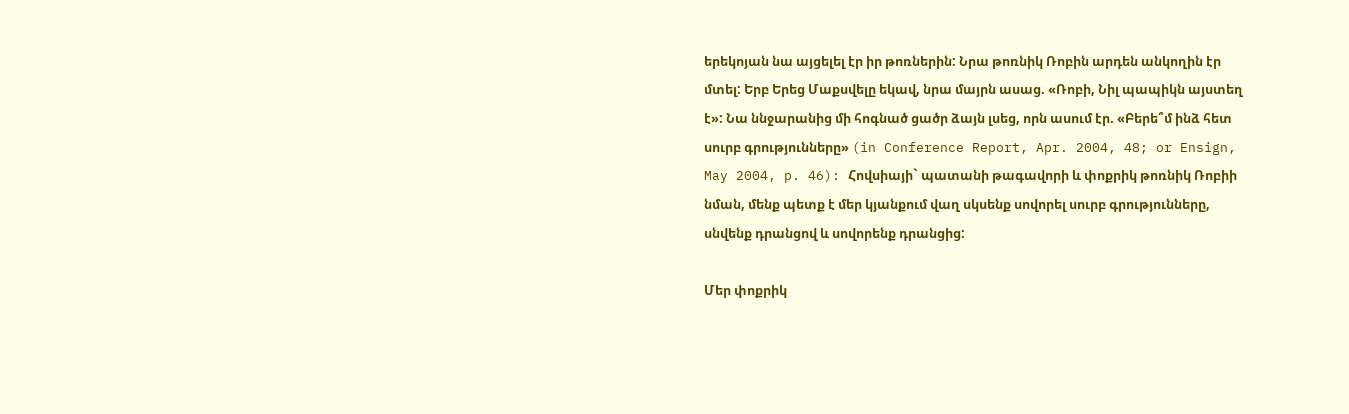երեկոյան նա այցելել էր իր թոռներին: Նրա թոռնիկ Ռոբին արդեն անկողին էր մտել: Երբ Երեց Մաքսվելը եկավ, նրա մայրն ասաց. «Ռոբի, Նիլ պապիկն այստեղ է»: Նա ննջարանից մի հոգնած ցածր ձայն լսեց, որն ասում էր. «Բերե՞մ ինձ հետ սուրբ գրությունները» (in Conference Report, Apr. 2004, 48; or Ensign, May 2004, p. 46): Հովսիայի` պատանի թագավորի և փոքրիկ թոռնիկ Ռոբիի նման, մենք պետք է մեր կյանքում վաղ սկսենք սովորել սուրբ գրությունները, սնվենք դրանցով և սովորենք դրանցից:

Մեր փոքրիկ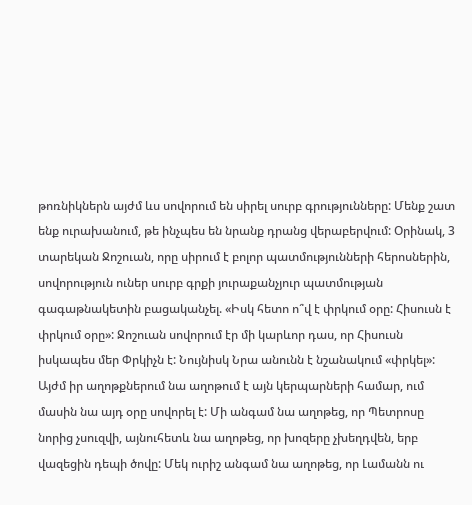թոռնիկներն այժմ ևս սովորում են սիրել սուրբ գրությունները: Մենք շատ ենք ուրախանում, թե ինչպես են նրանք դրանց վերաբերվում: Օրինակ, 3 տարեկան Ջոշուան, որը սիրում է բոլոր պատմությունների հերոսներին, սովորություն ուներ սուրբ գրքի յուրաքանչյուր պատմության գագաթնակետին բացականչել. «Իսկ հետո ո՞վ է փրկում օրը: Հիսուսն է փրկում օրը»: Ջոշուան սովորում էր մի կարևոր դաս, որ Հիսուսն իսկապես մեր Փրկիչն է: Նույնիսկ Նրա անունն է նշանակում «փրկել»: Այժմ իր աղոթքներում նա աղոթում է այն կերպարների համար, ում մասին նա այդ օրը սովորել է: Մի անգամ նա աղոթեց, որ Պետրոսը նորից չսուզվի, այնուհետև նա աղոթեց, որ խոզերը չխեղդվեն, երբ վազեցին դեպի ծովը: Մեկ ուրիշ անգամ նա աղոթեց, որ Լամանն ու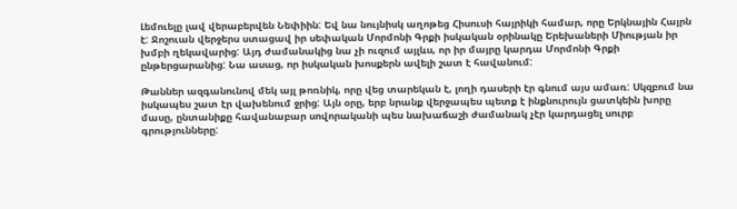Լեմուելը լավ վերաբերվեն Նեփիին: Եվ նա նույնիսկ աղոթեց Հիսուսի հայրիկի համար, որը Երկնային Հայրն է: Ջոշուան վերջերս ստացավ իր սեփական Մորմոնի Գրքի իսկական օրինակը Երեխաների Միության իր խմբի ղեկավարից: Այդ ժամանակից նա չի ուզում այլևս, որ իր մայրը կարդա Մորմոնի Գրքի ընթերցարանից: Նա ասաց, որ իսկական խոսքերն ավելի շատ է հավանում:

Թաններ ազգանունով մեկ այլ թոռնիկ, որը վեց տարեկան է, լողի դասերի էր գնում այս ամառ: Սկզբում նա իսկապես շատ էր վախենում ջրից: Այն օրը, երբ նրանք վերջապես պետք է ինքնուրույն ցատկեին խորը մասը, ընտանիքը հավանաբար սովորականի պես նախաճաշի ժամանակ չէր կարդացել սուրբ գրությունները: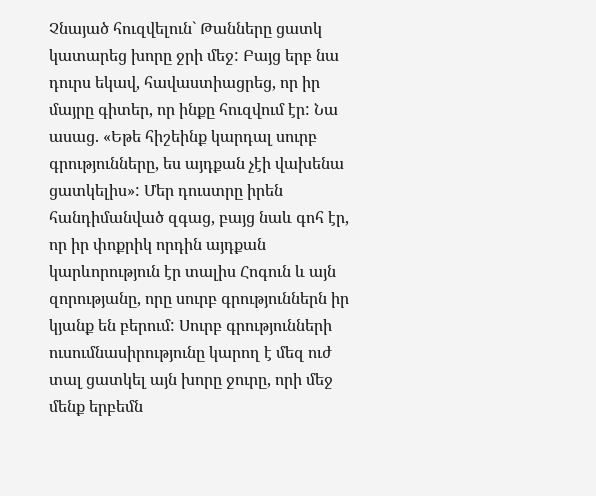Չնայած հուզվելուն` Թանները ցատկ կատարեց խորը ջրի մեջ: Բայց երբ նա դուրս եկավ, հավաստիացրեց, որ իր մայրը գիտեր, որ ինքը հուզվում էր: Նա ասաց. «Եթե հիշեինք կարդալ սուրբ գրությունները, ես այդքան չէի վախենա ցատկելիս»: Մեր դուստրը իրեն հանդիմանված զգաց, բայց նաև գոհ էր, որ իր փոքրիկ որդին այդքան կարևորություն էր տալիս Հոգուն և այն զորությանը, որը սուրբ գրություններն իր կյանք են բերում: Սուրբ գրությունների ուսումնասիրությունը կարող է մեզ ուժ տալ ցատկել այն խորը ջուրը, որի մեջ մենք երբեմն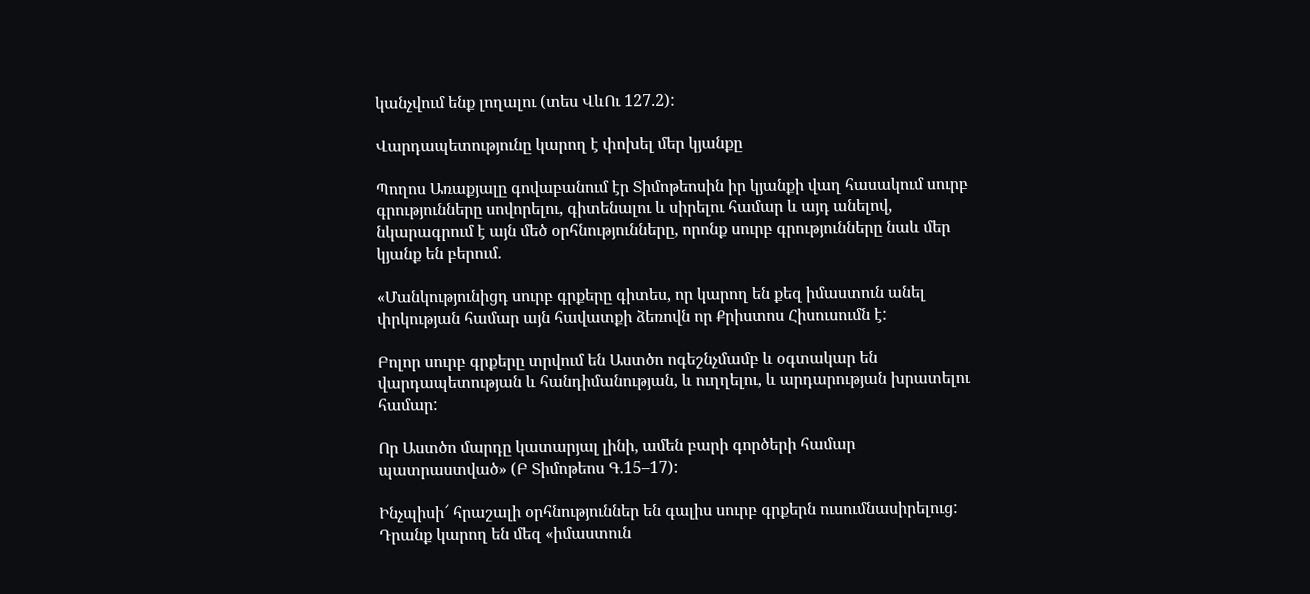կանչվում ենք լողալու (տես ՎևՈւ 127.2):

Վարդապետությունը կարող է փոխել մեր կյանքը

Պողոս Առաքյալը գովաբանում էր Տիմոթեոսին իր կյանքի վաղ հասակում սուրբ գրությունները սովորելու, գիտենալու և սիրելու համար և այդ անելով, նկարագրում է այն մեծ օրհնությունները, որոնք սուրբ գրությունները նաև մեր կյանք են բերում.

«Մանկությունիցդ սուրբ գրքերը գիտես, որ կարող են քեզ իմաստուն անել փրկության համար այն հավատքի ձեռովն որ Քրիստոս Հիսուսումն է:

Բոլոր սուրբ գրքերը տրվում են Աստծո ոգեշնչմամբ և օգտակար են վարդապետության և հանդիմանության, և ուղղելու, և արդարության խրատելու համար:

Որ Աստծո մարդը կատարյալ լինի, ամեն բարի գործերի համար պատրաստված» (Բ Տիմոթեոս Գ.15–17):

Ինչպիսի՜ հրաշալի օրհնություններ են գալիս սուրբ գրքերն ուսումնասիրելուց: Դրանք կարող են մեզ «իմաստուն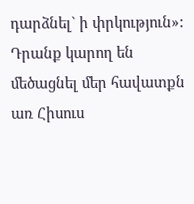դարձնել` ի փրկություն»: Դրանք կարող են մեծացնել մեր հավատքն առ Հիսուս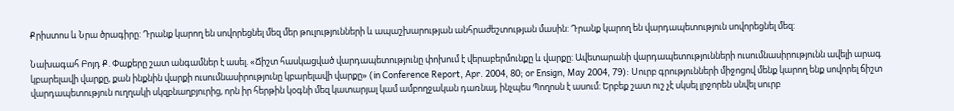Քրիստոս և Նրա ծրագիրը: Դրանք կարող են սովորեցնել մեզ մեր թուլությունների և ապաշխարության անհրաժեշտության մասին: Դրանք կարող են վարդապետություն սովորեցնել մեզ:

Նախագահ Բոյդ Ք. Փաքերը շատ անգամներ է ասել. «Ճիշտ հասկացված վարդապետությունը փոխում է վերաբերմունքը և վարքը: Ավետարանի վարդապետությունների ուսումնասիրությունն ավելի արագ կբարելավի վարքը, քան ինքնին վարքի ուսումնասիրությունը կբարելավի վարքը» (in Conference Report, Apr. 2004, 80; or Ensign, May 2004, 79): Սուրբ գրությունների միջոցով մենք կարող ենք սովորել ճիշտ վարդապետություն ուղղակի սկզբնաղբյուրից, որն իր հերթին կօգնի մեզ կատարյալ կամ ամբողջական դառնալ, ինչպես Պողոսն է ասում: Երբեք շատ ուշ չէ սկսել լրջորեն սնվել սուրբ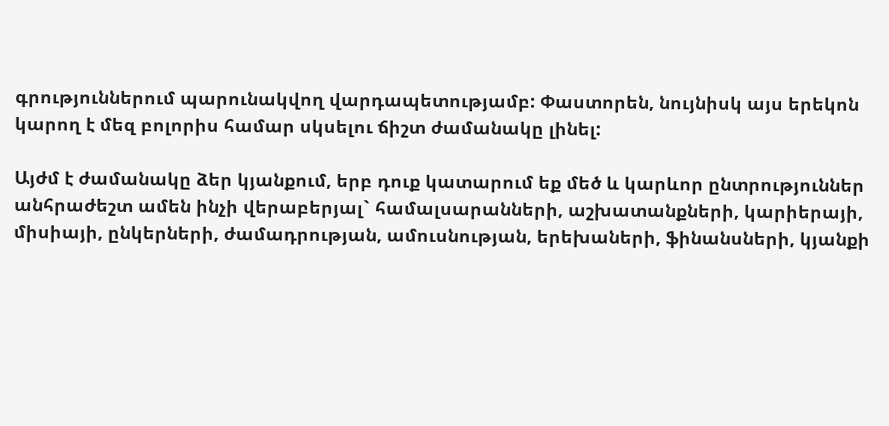գրություններում պարունակվող վարդապետությամբ: Փաստորեն, նույնիսկ այս երեկոն կարող է մեզ բոլորիս համար սկսելու ճիշտ ժամանակը լինել:

Այժմ է ժամանակը ձեր կյանքում, երբ դուք կատարում եք մեծ և կարևոր ընտրություններ անհրաժեշտ ամեն ինչի վերաբերյալ` համալսարանների, աշխատանքների, կարիերայի, միսիայի, ընկերների, ժամադրության, ամուսնության, երեխաների, ֆինանսների, կյանքի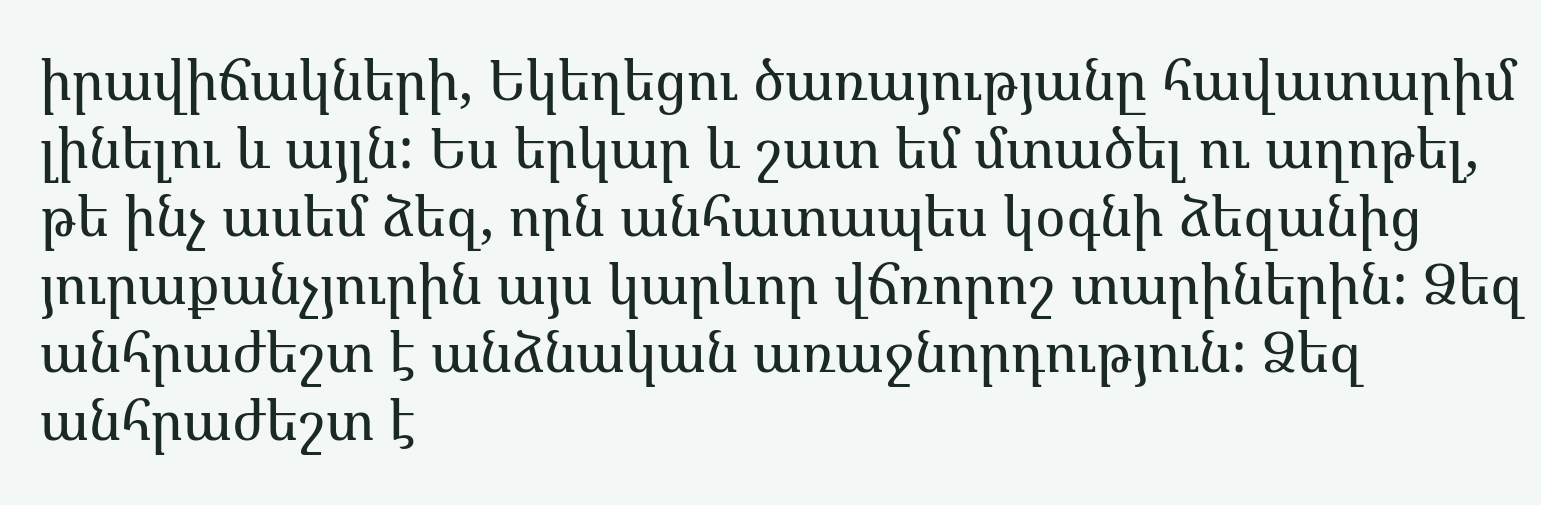իրավիճակների, Եկեղեցու ծառայությանը հավատարիմ լինելու և այլն: Ես երկար և շատ եմ մտածել ու աղոթել, թե ինչ ասեմ ձեզ, որն անհատապես կօգնի ձեզանից յուրաքանչյուրին այս կարևոր վճռորոշ տարիներին: Ձեզ անհրաժեշտ է անձնական առաջնորդություն: Ձեզ անհրաժեշտ է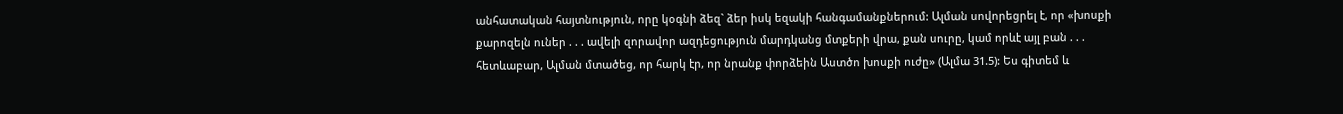անհատական հայտնություն, որը կօգնի ձեզ` ձեր իսկ եզակի հանգամանքներում: Ալման սովորեցրել է, որ «խոսքի քարոզելն ուներ . . . ավելի զորավոր ազդեցություն մարդկանց մտքերի վրա, քան սուրը, կամ որևէ այլ բան . . . հետևաբար, Ալման մտածեց, որ հարկ էր, որ նրանք փորձեին Աստծո խոսքի ուժը» (Ալմա 31.5): Ես գիտեմ և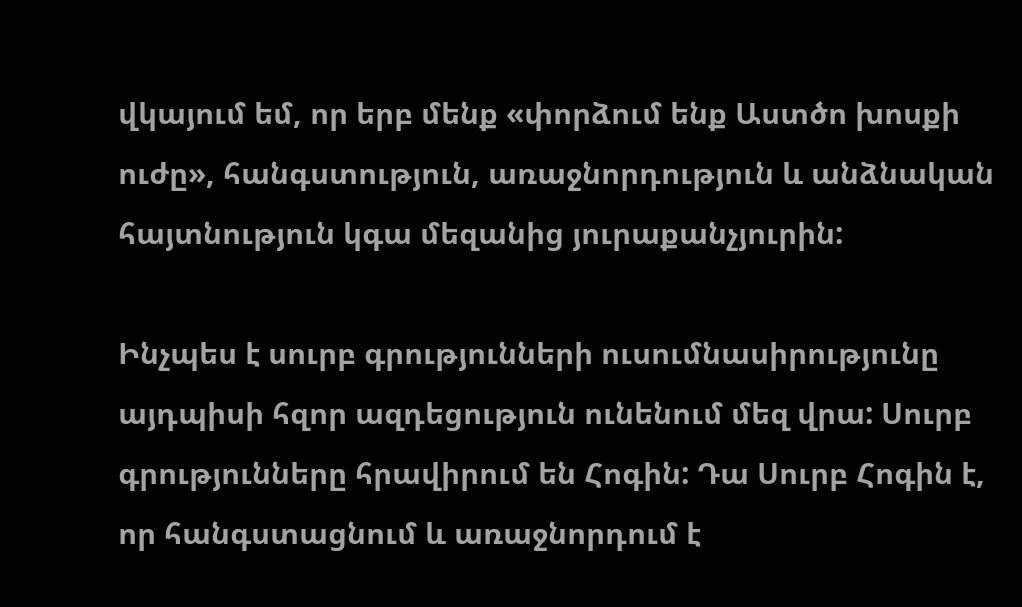վկայում եմ, որ երբ մենք «փորձում ենք Աստծո խոսքի ուժը», հանգստություն, առաջնորդություն և անձնական հայտնություն կգա մեզանից յուրաքանչյուրին:

Ինչպես է սուրբ գրությունների ուսումնասիրությունը այդպիսի հզոր ազդեցություն ունենում մեզ վրա: Սուրբ գրությունները հրավիրում են Հոգին: Դա Սուրբ Հոգին է, որ հանգստացնում և առաջնորդում է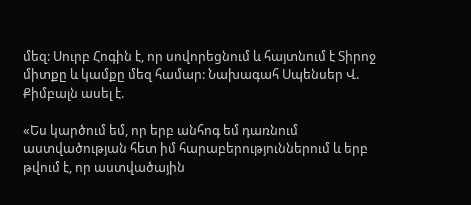մեզ: Սուրբ Հոգին է, որ սովորեցնում և հայտնում է Տիրոջ միտքը և կամքը մեզ համար: Նախագահ Սպենսեր Վ. Քիմբալն ասել է.

«Ես կարծում եմ, որ երբ անհոգ եմ դառնում աստվածության հետ իմ հարաբերություններում և երբ թվում է, որ աստվածային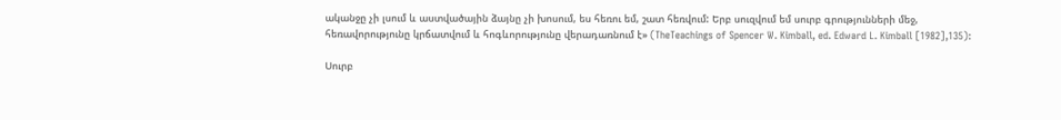ականջը չի լսում և աստվածային ձայնը չի խոսում, ես հեռու եմ, շատ հեռվում: Երբ սուզվում եմ սուրբ գրությունների մեջ, հեռավորությունը կրճատվում և հոգևորությունը վերադառնում է» (TheTeachings of Spencer W. Kimball, ed. Edward L. Kimball [1982],135):

Սուրբ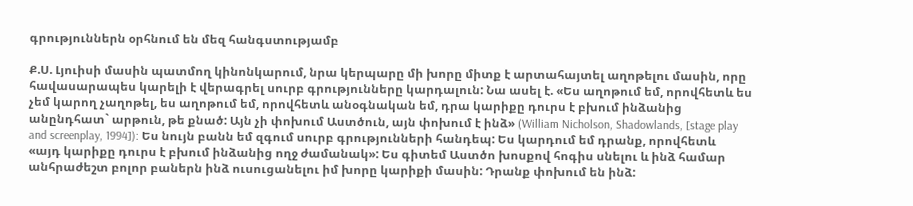գրություններն օրհնում են մեզ հանգստությամբ

Ք.Ս. Լյուիսի մասին պատմող կինոնկարում, նրա կերպարը մի խորը միտք է արտահայտել աղոթելու մասին, որը հավասարապես կարելի է վերագրել սուրբ գրությունները կարդալուն: Նա ասել է. «Ես աղոթում եմ, որովհետև ես չեմ կարող չաղոթել, ես աղոթում եմ, որովհետև անօգնական եմ, դրա կարիքը դուրս է բխում ինձանից անընդհատ` արթուն, թե քնած: Այն չի փոխում Աստծուն, այն փոխում է ինձ» (William Nicholson, Shadowlands, [stage play and screenplay, 1994]): Ես նույն բանն եմ զգում սուրբ գրությունների հանդեպ: Ես կարդում եմ դրանք, որովհետև «այդ կարիքը դուրս է բխում ինձանից ողջ ժամանակ»: Ես գիտեմ Աստծո խոսքով հոգիս սնելու և ինձ համար անհրաժեշտ բոլոր բաներն ինձ ուսուցանելու իմ խորը կարիքի մասին: Դրանք փոխում են ինձ: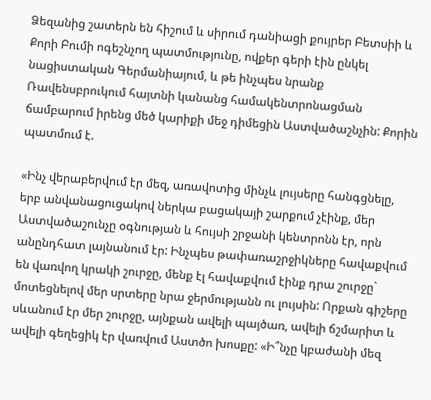Ձեզանից շատերն են հիշում և սիրում դանիացի քույրեր Բետսիի և Քորի Բումի ոգեշնչող պատմությունը, ովքեր գերի էին ընկել նացիստական Գերմանիայում, և թե ինչպես նրանք Ռավենսբրուկում հայտնի կանանց համակենտրոնացման ճամբարում իրենց մեծ կարիքի մեջ դիմեցին Աստվածաշնչին: Քորին պատմում է.

«Ինչ վերաբերվում էր մեզ, առավոտից մինչև լույսերը հանգցնելը, երբ անվանացուցակով ներկա բացակայի շարքում չէինք, մեր Աստվածաշունչը օգնության և հույսի շրջանի կենտրոնն էր, որն անընդհատ լայնանում էր: Ինչպես թափառաշրջիկները հավաքվում են վառվող կրակի շուրջը, մենք էլ հավաքվում էինք դրա շուրջը` մոտեցնելով մեր սրտերը նրա ջերմությանն ու լույսին: Որքան գիշերը սևանում էր մեր շուրջը, այնքան ավելի պայծառ, ավելի ճշմարիտ և ավելի գեղեցիկ էր վառվում Աստծո խոսքը: «Ի՞նչը կբաժանի մեզ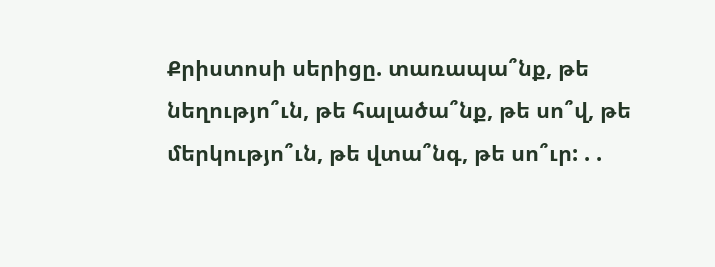Քրիստոսի սերիցը. տառապա՞նք, թե նեղությո՞ւն, թե հալածա՞նք, թե սո՞վ, թե մերկությո՞ւն, թե վտա՞նգ, թե սո՞ւր: . .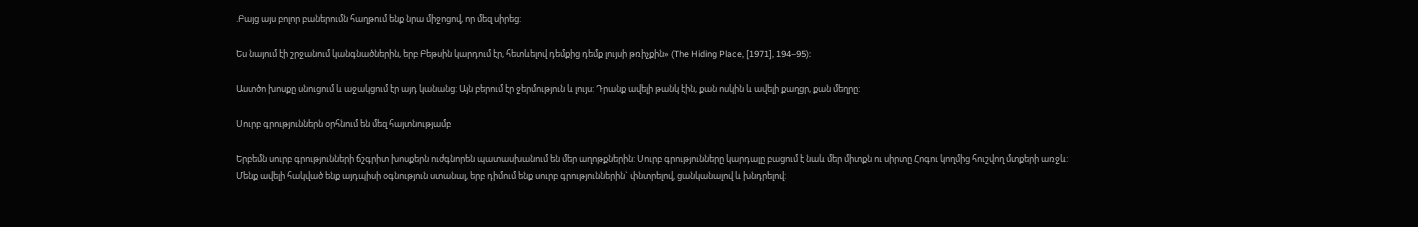.Բայց այս բոլոր բաներումն հաղթում ենք նրա միջոցով, որ մեզ սիրեց:

Ես նայում էի շրջանում կանգնածներին, երբ Բեթսին կարդում էր, հետևելով դեմքից դեմք լույսի թռիչքին» (The Hiding Place, [1971], 194–95):

Աստծո խոսքը սնուցում և աջակցում էր այդ կանանց: Այն բերում էր ջերմություն և լույս: Դրանք ավելի թանկ էին, քան ոսկին և ավելի քաղցր, քան մեղրը:

Սուրբ գրություններն օրհնում են մեզ հայտնությամբ

Երբեմն սուրբ գրությունների ճշգրիտ խոսքերն ուժգնորեն պատասխանում են մեր աղոթքներին: Սուրբ գրությունները կարդալը բացում է նաև մեր միտքն ու սիրտը Հոգու կողմից հուշվող մտքերի առջև: Մենք ավելի հակված ենք այդպիսի օգնություն ստանալ, երբ դիմում ենք սուրբ գրություններին` փնտրելով, ցանկանալով և խնդրելով: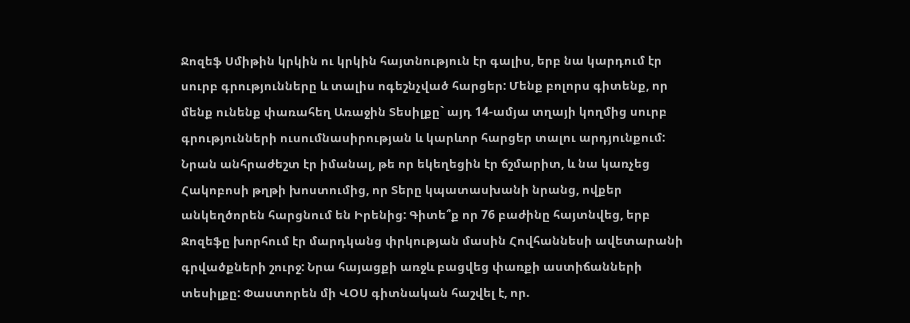Ջոզեֆ Սմիթին կրկին ու կրկին հայտնություն էր գալիս, երբ նա կարդում էր սուրբ գրությունները և տալիս ոգեշնչված հարցեր: Մենք բոլորս գիտենք, որ մենք ունենք փառահեղ Առաջին Տեսիլքը` այդ 14-ամյա տղայի կողմից սուրբ գրությունների ուսումնասիրության և կարևոր հարցեր տալու արդյունքում: Նրան անհրաժեշտ էր իմանալ, թե որ եկեղեցին էր ճշմարիտ, և նա կառչեց Հակոբոսի թղթի խոստումից, որ Տերը կպատասխանի նրանց, ովքեր անկեղծորեն հարցնում են Իրենից: Գիտե՞ք որ 76 բաժինը հայտնվեց, երբ Ջոզեֆը խորհում էր մարդկանց փրկության մասին Հովհաննեսի ավետարանի գրվածքների շուրջ: Նրա հայացքի առջև բացվեց փառքի աստիճանների տեսիլքը: Փաստորեն մի ՎՕՍ գիտնական հաշվել է, որ.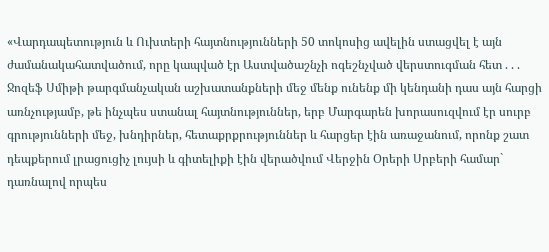«Վարդապետություն և Ուխտերի հայտնությունների 50 տոկոսից ավելին ստացվել է այն ժամանակահատվածում, որը կապված էր Աստվածաշնչի ոգեշնչված վերստուգման հետ . . . Ջոզեֆ Սմիթի թարգմանչական աշխատանքների մեջ մենք ունենք մի կենդանի դաս այն հարցի առնչությամբ, թե ինչպես ստանալ հայտնություններ, երբ Մարգարեն խորասուզվում էր սուրբ գրությունների մեջ, խնդիրներ, հետաքրքրություններ և հարցեր էին առաջանում, որոնք շատ դեպքերում լրացուցիչ լույսի և գիտելիքի էին վերածվում Վերջին Օրերի Սրբերի համար` դառնալով որպես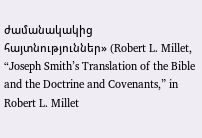ժամանակակից հայտնություններ» (Robert L. Millet, “Joseph Smith’s Translation of the Bible and the Doctrine and Covenants,” in Robert L. Millet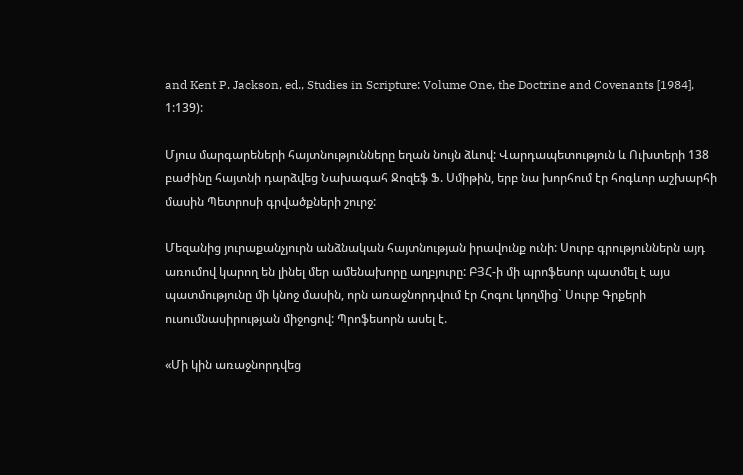and Kent P. Jackson, ed., Studies in Scripture: Volume One, the Doctrine and Covenants [1984], 1:139):

Մյուս մարգարեների հայտնությունները եղան նույն ձևով: Վարդապետություն և Ուխտերի 138 բաժինը հայտնի դարձվեց Նախագահ Ջոզեֆ Ֆ. Սմիթին, երբ նա խորհում էր հոգևոր աշխարհի մասին Պետրոսի գրվածքների շուրջ:

Մեզանից յուրաքանչյուրն անձնական հայտնության իրավունք ունի: Սուրբ գրություններն այդ առումով կարող են լինել մեր ամենախորը աղբյուրը: ԲՅՀ-ի մի պրոֆեսոր պատմել է այս պատմությունը մի կնոջ մասին, որն առաջնորդվում էր Հոգու կողմից` Սուրբ Գրքերի ուսումնասիրության միջոցով: Պրոֆեսորն ասել է.

«Մի կին առաջնորդվեց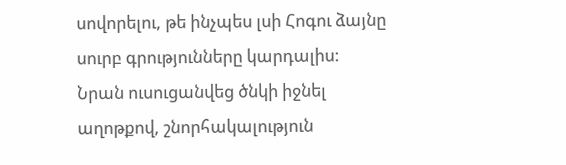սովորելու, թե ինչպես լսի Հոգու ձայնը սուրբ գրությունները կարդալիս: Նրան ուսուցանվեց ծնկի իջնել աղոթքով, շնորհակալություն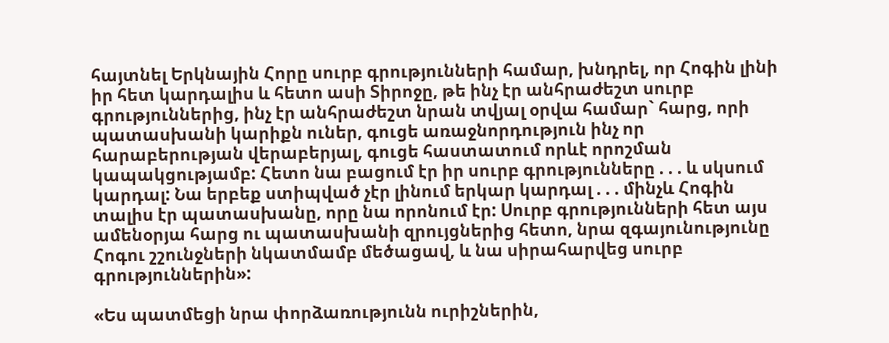հայտնել Երկնային Հորը սուրբ գրությունների համար, խնդրել, որ Հոգին լինի իր հետ կարդալիս և հետո ասի Տիրոջը, թե ինչ էր անհրաժեշտ սուրբ գրություններից, ինչ էր անհրաժեշտ նրան տվյալ օրվա համար` հարց, որի պատասխանի կարիքն ուներ, գուցե առաջնորդություն ինչ որ հարաբերության վերաբերյալ, գուցե հաստատում որևէ որոշման կապակցությամբ: Հետո նա բացում էր իր սուրբ գրությունները . . . և սկսում կարդալ: Նա երբեք ստիպված չէր լինում երկար կարդալ . . . մինչև Հոգին տալիս էր պատասխանը, որը նա որոնում էր: Սուրբ գրությունների հետ այս ամենօրյա հարց ու պատասխանի զրույցներից հետո, նրա զգայունությունը Հոգու շշունջների նկատմամբ մեծացավ, և նա սիրահարվեց սուրբ գրություններին»:

«Ես պատմեցի նրա փորձառությունն ուրիշներին,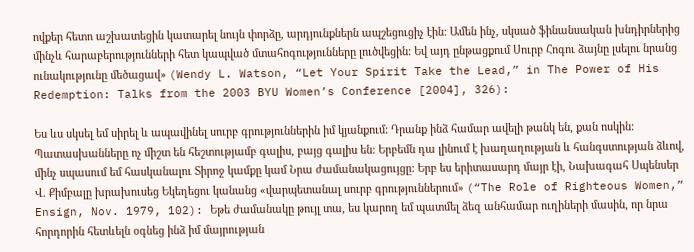ովքեր հետո աշխատեցին կատարել նույն փորձը, արդյունքներն ապշեցուցիչ էին: Ամեն ինչ, սկսած ֆինանսական խնդիրներից մինչև հարաբերությունների հետ կապված մտահոգությունները լուծվեցին: Եվ այդ ընթացքում Սուրբ Հոգու ձայնը լսելու նրանց ունակությունը մեծացավ» (Wendy L. Watson, “Let Your Spirit Take the Lead,” in The Power of His Redemption: Talks from the 2003 BYU Women’s Conference [2004], 326):

Ես ևս սկսել եմ սիրել և ապավինել սուրբ գրություններին իմ կյանքում: Դրանք ինձ համար ավելի թանկ են, քան ոսկին: Պատասխանները ոչ միշտ են հեշտությամբ գալիս, բայց գալիս են: Երբեմն դա լինում է խաղաղության և հանգստության ձևով, մինչ սպասում եմ հասկանալու Տիրոջ կամքը կամ Նրա ժամանակացույցը: Երբ ես երիտասարդ մայր էի, Նախագահ Սպենսեր Վ. Քիմբալը խրախուսեց Եկեղեցու կանանց «վարպետանալ սուրբ գրություններում» (“The Role of Righteous Women,” Ensign, Nov. 1979, 102): Եթե ժամանակը թույլ տա, ես կարող եմ պատմել ձեզ անհամար ուղիների մասին, որ նրա հորդորին հետևելն օգնեց ինձ իմ մայրության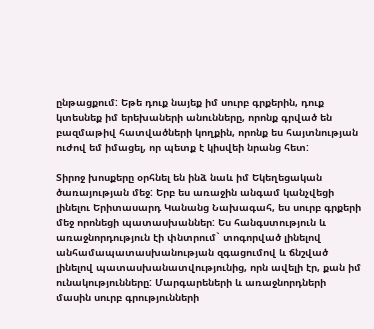ընթացքում: Եթե դուք նայեք իմ սուրբ գրքերին, դուք կտեսնեք իմ երեխաների անունները, որոնք գրված են բազմաթիվ հատվածների կողքին, որոնք ես հայտնության ուժով եմ իմացել, որ պետք է կիսվեի նրանց հետ:

Տիրոջ խոսքերը օրհնել են ինձ նաև իմ Եկեղեցական ծառայության մեջ: Երբ ես առաջին անգամ կանչվեցի լինելու Երիտասարդ Կանանց Նախագահ, ես սուրբ գրքերի մեջ որոնեցի պատասխաններ: Ես հանգստություն և առաջնորդություն էի փնտրում` տոգորված լինելով անհամապատասխանության զգացումով և ճնշված լինելով պատասխանատվությունից, որն ավելի էր, քան իմ ունակությունները: Մարգարեների և առաջնորդների մասին սուրբ գրությունների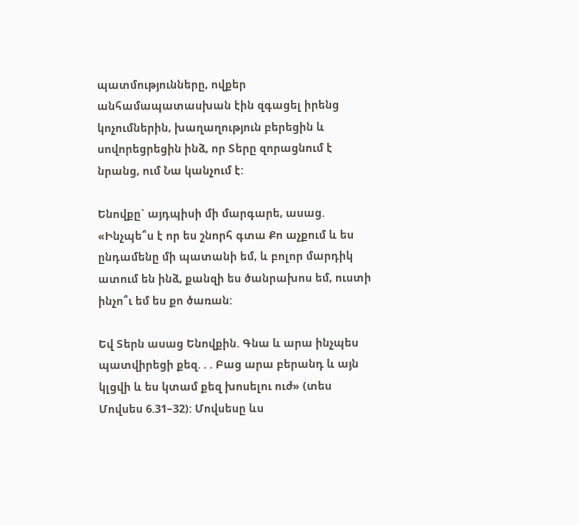պատմությունները, ովքեր անհամապատասխան էին զգացել իրենց կոչումներին, խաղաղություն բերեցին և սովորեցրեցին ինձ, որ Տերը զորացնում է նրանց, ում Նա կանչում է:

Ենովքը` այդպիսի մի մարգարե, ասաց. «Ինչպե՞ս է որ ես շնորհ գտա Քո աչքում և ես ընդամենը մի պատանի եմ, և բոլոր մարդիկ ատում են ինձ, քանզի ես ծանրախոս եմ, ուստի ինչո՞ւ եմ ես քո ծառան:

Եվ Տերն ասաց Ենովքին. Գնա և արա ինչպես պատվիրեցի քեզ. . . Բաց արա բերանդ և այն կլցվի և ես կտամ քեզ խոսելու ուժ» (տես Մովսես 6.31–32): Մովսեսը ևս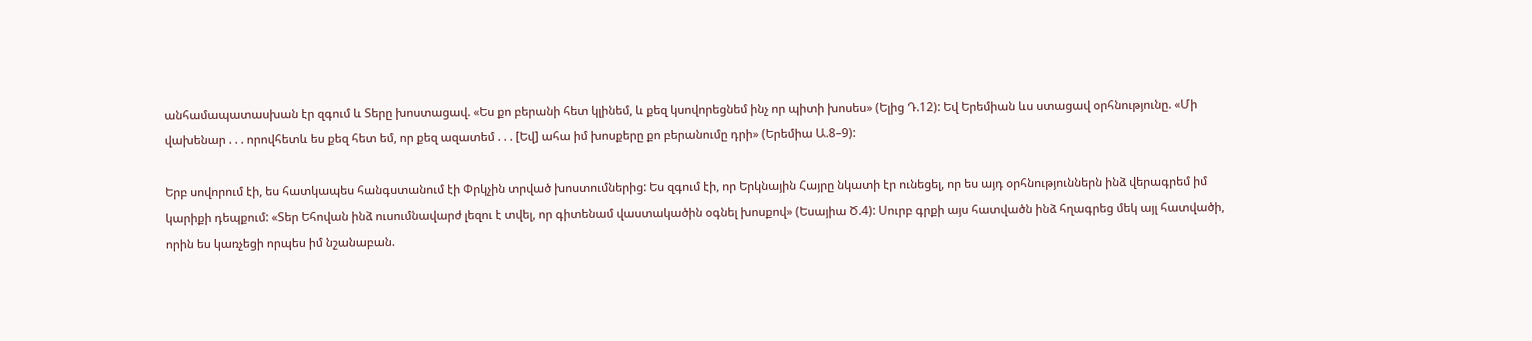անհամապատասխան էր զգում և Տերը խոստացավ. «Ես քո բերանի հետ կլինեմ, և քեզ կսովորեցնեմ ինչ որ պիտի խոսես» (Ելից Դ.12): Եվ Երեմիան ևս ստացավ օրհնությունը. «Մի վախենար . . . որովհետև ես քեզ հետ եմ, որ քեզ ազատեմ . . . [Եվ] ահա իմ խոսքերը քո բերանումը դրի» (Երեմիա Ա.8–9):

Երբ սովորում էի, ես հատկապես հանգստանում էի Փրկչին տրված խոստումներից: Ես զգում էի, որ Երկնային Հայրը նկատի էր ունեցել, որ ես այդ օրհնություններն ինձ վերագրեմ իմ կարիքի դեպքում: «Տեր Եհովան ինձ ուսումնավարժ լեզու է տվել, որ գիտենամ վաստակածին օգնել խոսքով» (Եսայիա Ծ.4): Սուրբ գրքի այս հատվածն ինձ հղագրեց մեկ այլ հատվածի, որին ես կառչեցի որպես իմ նշանաբան.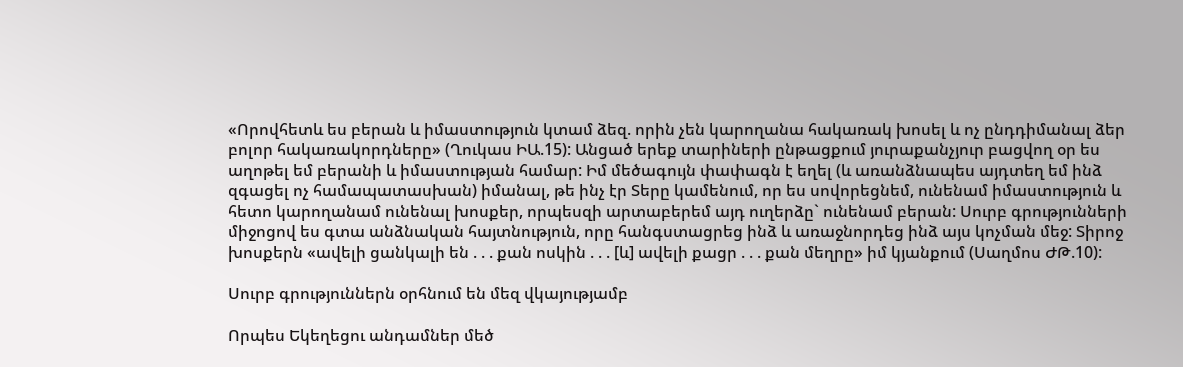«Որովհետև ես բերան և իմաստություն կտամ ձեզ. որին չեն կարողանա հակառակ խոսել և ոչ ընդդիմանալ ձեր բոլոր հակառակորդները» (Ղուկաս ԻԱ.15): Անցած երեք տարիների ընթացքում յուրաքանչյուր բացվող օր ես աղոթել եմ բերանի և իմաստության համար: Իմ մեծագույն փափագն է եղել (և առանձնապես այդտեղ եմ ինձ զգացել ոչ համապատասխան) իմանալ, թե ինչ էր Տերը կամենում, որ ես սովորեցնեմ, ունենամ իմաստություն և հետո կարողանամ ունենալ խոսքեր, որպեսզի արտաբերեմ այդ ուղերձը` ունենամ բերան: Սուրբ գրությունների միջոցով ես գտա անձնական հայտնություն, որը հանգստացրեց ինձ և առաջնորդեց ինձ այս կոչման մեջ: Տիրոջ խոսքերն «ավելի ցանկալի են . . . քան ոսկին . . . [և] ավելի քացր . . . քան մեղրը» իմ կյանքում (Սաղմոս ԺԹ.10):

Սուրբ գրություններն օրհնում են մեզ վկայությամբ

Որպես Եկեղեցու անդամներ մեծ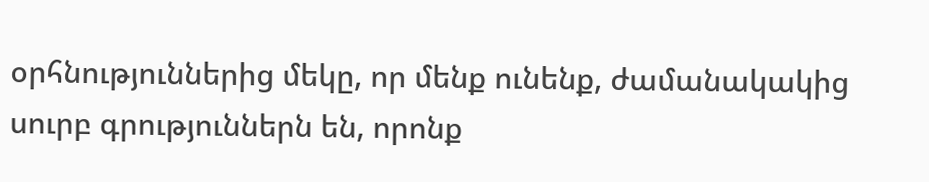օրհնություններից մեկը, որ մենք ունենք, ժամանակակից սուրբ գրություններն են, որոնք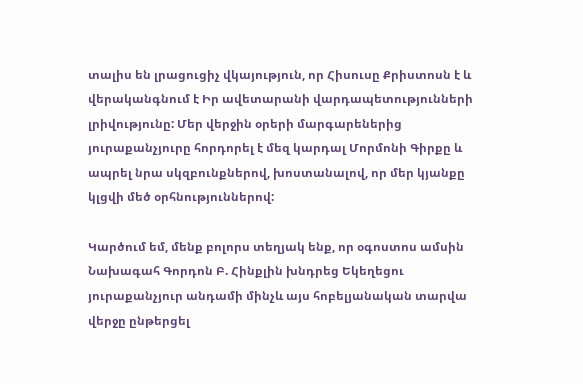տալիս են լրացուցիչ վկայություն, որ Հիսուսը Քրիստոսն է և վերականգնում է Իր ավետարանի վարդապետությունների լրիվությունը: Մեր վերջին օրերի մարգարեներից յուրաքանչյուրը հորդորել է մեզ կարդալ Մորմոնի Գիրքը և ապրել նրա սկզբունքներով, խոստանալով, որ մեր կյանքը կլցվի մեծ օրհնություններով:

Կարծում եմ, մենք բոլորս տեղյակ ենք, որ օգոստոս ամսին Նախագահ Գորդոն Բ. Հինքլին խնդրեց Եկեղեցու յուրաքանչյուր անդամի մինչև այս հոբելյանական տարվա վերջը ընթերցել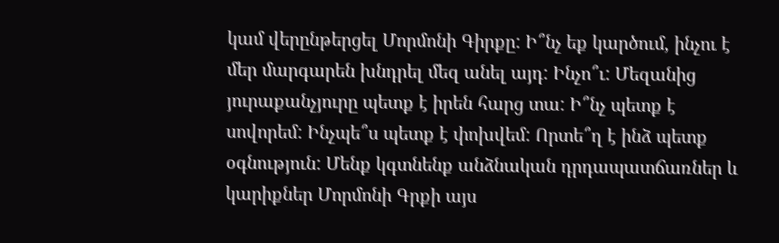կամ վերընթերցել Մորմոնի Գիրքը: Ի՞նչ եք կարծում, ինչու է մեր մարգարեն խնդրել մեզ անել այդ: Ինչո՞ւ: Մեզանից յուրաքանչյուրը պետք է իրեն հարց տա: Ի՞նչ պետք է սովորեմ: Ինչպե՞ս պետք է փոխվեմ: Որտե՞ղ է ինձ պետք օգնություն: Մենք կգտնենք անձնական դրդապատճառներ և կարիքներ Մորմոնի Գրքի այս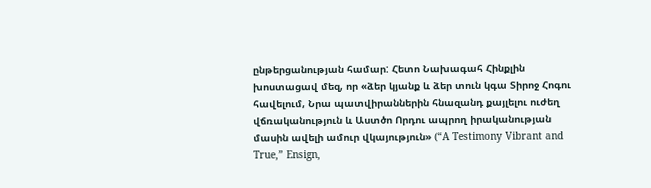ընթերցանության համար: Հետո Նախագահ Հինքլին խոստացավ մեզ, որ «ձեր կյանք և ձեր տուն կգա Տիրոջ Հոգու հավելում, Նրա պատվիրաններին հնազանդ քայլելու ուժեղ վճռականություն և Աստծո Որդու ապրող իրականության մասին ավելի ամուր վկայություն» (“A Testimony Vibrant and True,” Ensign,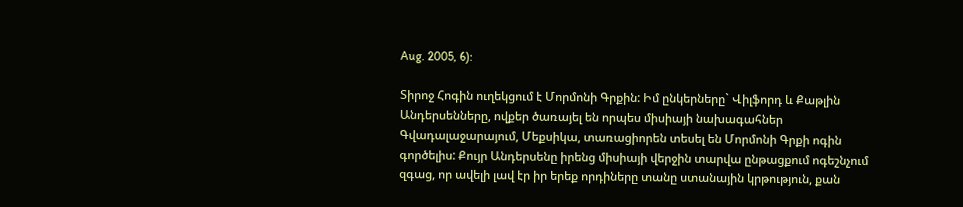Aug. 2005, 6):

Տիրոջ Հոգին ուղեկցում է Մորմոնի Գրքին: Իմ ընկերները` Վիլֆորդ և Քաթլին Անդերսենները, ովքեր ծառայել են որպես միսիայի նախագահներ Գվադալաջարայում, Մեքսիկա, տառացիորեն տեսել են Մորմոնի Գրքի ոգին գործելիս: Քույր Անդերսենը իրենց միսիայի վերջին տարվա ընթացքում ոգեշնչում զգաց, որ ավելի լավ էր իր երեք որդիները տանը ստանային կրթություն, քան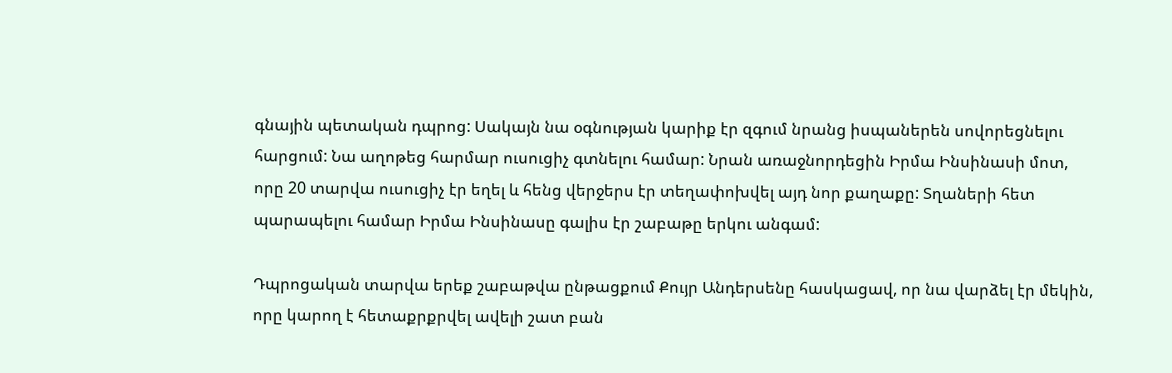գնային պետական դպրոց: Սակայն նա օգնության կարիք էր զգում նրանց իսպաներեն սովորեցնելու հարցում: Նա աղոթեց հարմար ուսուցիչ գտնելու համար: Նրան առաջնորդեցին Իրմա Ինսինասի մոտ, որը 20 տարվա ուսուցիչ էր եղել և հենց վերջերս էր տեղափոխվել այդ նոր քաղաքը: Տղաների հետ պարապելու համար Իրմա Ինսինասը գալիս էր շաբաթը երկու անգամ:

Դպրոցական տարվա երեք շաբաթվա ընթացքում Քույր Անդերսենը հասկացավ, որ նա վարձել էր մեկին, որը կարող է հետաքրքրվել ավելի շատ բան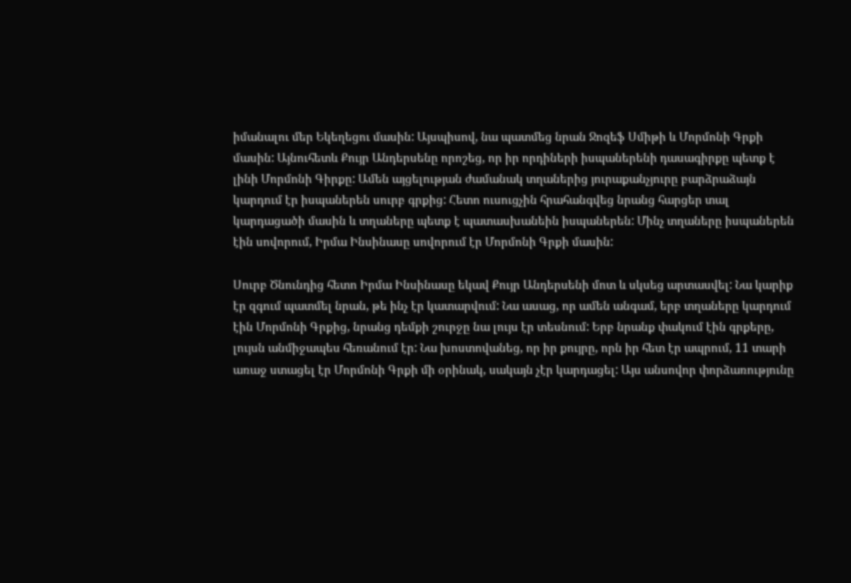իմանալու մեր Եկեղեցու մասին: Այսպիսով, նա պատմեց նրան Ջոզեֆ Սմիթի և Մորմոնի Գրքի մասին: Այնուհետև Քույր Անդերսենը որոշեց, որ իր որդիների իսպաներենի դասագիրքը պետք է լինի Մորմոնի Գիրքը: Ամեն այցելության ժամանակ տղաներից յուրաքանչյուրը բարձրաձայն կարդում էր իսպաներեն սուրբ գրքից: Հետո ուսուցչին հրահանգվեց նրանց հարցեր տալ կարդացածի մասին և տղաները պետք է պատասխանեին իսպաներեն: Մինչ տղաները իսպաներեն էին սովորում, Իրմա Ինսինասը սովորում էր Մորմոնի Գրքի մասին:

Սուրբ Ծնունդից հետո Իրմա Ինսինասը եկավ Քույր Անդերսենի մոտ և սկսեց արտասվել: Նա կարիք էր զգում պատմել նրան, թե ինչ էր կատարվում: Նա ասաց, որ ամեն անգամ, երբ տղաները կարդում էին Մորմոնի Գրքից, նրանց դեմքի շուրջը նա լույս էր տեսնում: Երբ նրանք փակում էին գրքերը, լույսն անմիջապես հեռանում էր: Նա խոստովանեց, որ իր քույրը, որն իր հետ էր ապրում, 11 տարի առաջ ստացել էր Մորմոնի Գրքի մի օրինակ, սակայն չէր կարդացել: Այս անսովոր փորձառությունը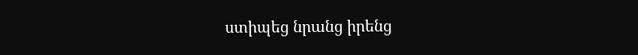ստիպեց նրանց իրենց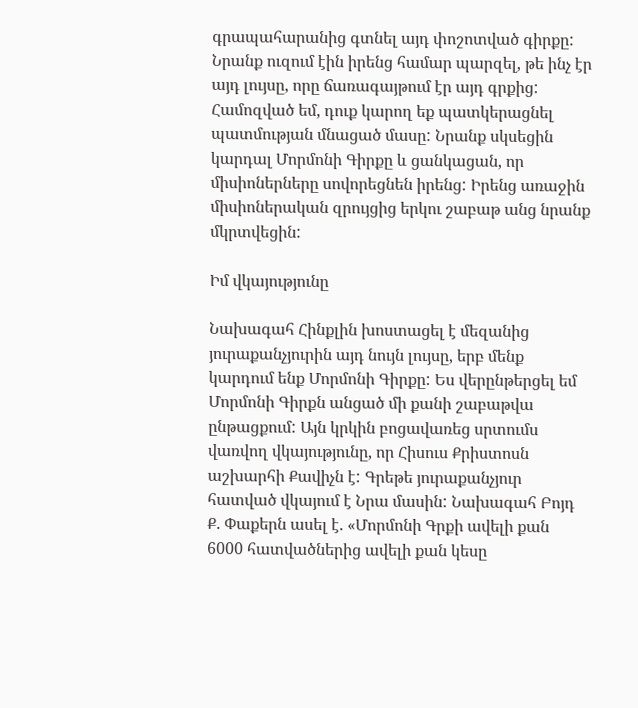գրապահարանից գտնել այդ փոշոտված գիրքը: Նրանք ուզում էին իրենց համար պարզել, թե ինչ էր այդ լույսը, որը ճառագայթում էր այդ գրքից: Համոզված եմ, դուք կարող եք պատկերացնել պատմության մնացած մասը: Նրանք սկսեցին կարդալ Մորմոնի Գիրքը և ցանկացան, որ միսիոներները սովորեցնեն իրենց: Իրենց առաջին միսիոներական զրույցից երկու շաբաթ անց նրանք մկրտվեցին:

Իմ վկայությունը

Նախագահ Հինքլին խոստացել է մեզանից յուրաքանչյուրին այդ նույն լույսը, երբ մենք կարդում ենք Մորմոնի Գիրքը: Ես վերընթերցել եմ Մորմոնի Գիրքն անցած մի քանի շաբաթվա ընթացքում: Այն կրկին բոցավառեց սրտումս վառվող վկայությունը, որ Հիսուս Քրիստոսն աշխարհի Քավիչն է: Գրեթե յուրաքանչյուր հատված վկայում է Նրա մասին: Նախագահ Բոյդ Ք. Փաքերն ասել է. «Մորմոնի Գրքի ավելի քան 6000 հատվածներից ավելի քան կեսը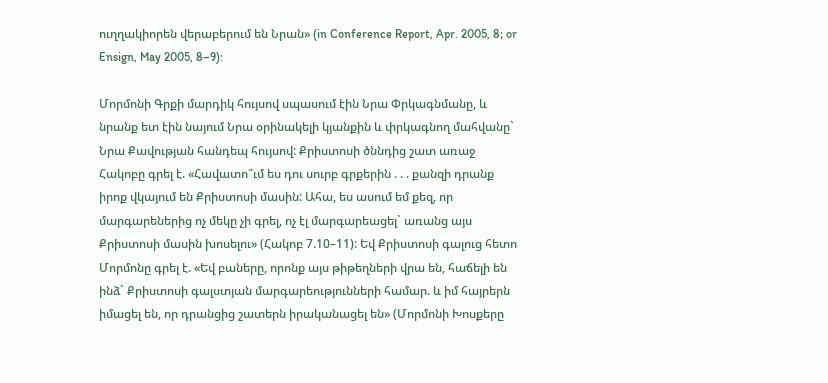ուղղակիորեն վերաբերում են Նրան» (in Conference Report, Apr. 2005, 8; or Ensign, May 2005, 8–9):

Մորմոնի Գրքի մարդիկ հույսով սպասում էին Նրա Փրկագնմանը, և նրանք ետ էին նայում Նրա օրինակելի կյանքին և փրկագնող մահվանը` Նրա Քավության հանդեպ հույսով: Քրիստոսի ծննդից շատ առաջ Հակոբը գրել է. «Հավատո՞ւմ ես դու սուրբ գրքերին . . . քանզի դրանք իրոք վկայում են Քրիստոսի մասին: Ահա, ես ասում եմ քեզ, որ մարգարեներից ոչ մեկը չի գրել, ոչ էլ մարգարեացել` առանց այս Քրիստոսի մասին խոսելու» (Հակոբ 7.10–11): Եվ Քրիստոսի գալուց հետո Մորմոնը գրել է. «Եվ բաները, որոնք այս թիթեղների վրա են, հաճելի են ինձ` Քրիստոսի գալստյան մարգարեությունների համար. և իմ հայրերն իմացել են, որ դրանցից շատերն իրականացել են» (Մորմոնի Խոսքերը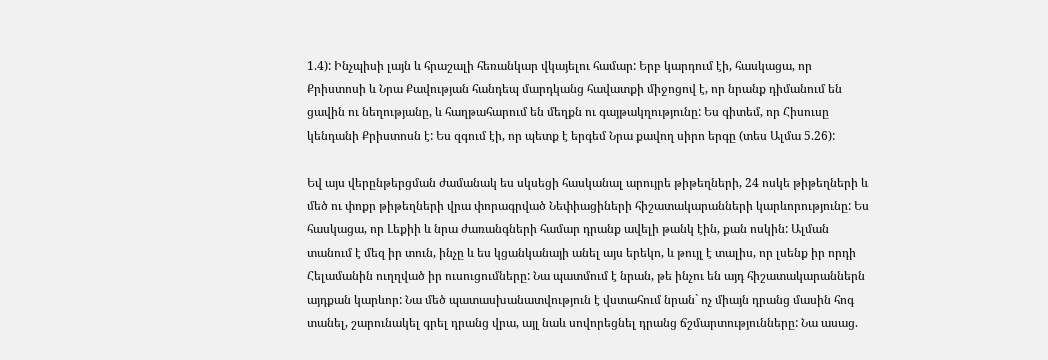1.4): Ինչպիսի լայն և հրաշալի հեռանկար վկայելու համար: Երբ կարդում էի, հասկացա, որ Քրիստոսի և Նրա Քավության հանդեպ մարդկանց հավատքի միջոցով է, որ նրանք դիմանում են ցավին ու նեղությանը, և հաղթահարում են մեղքն ու գայթակղությունը: Ես գիտեմ, որ Հիսուսը կենդանի Քրիստոսն է: Ես զգում էի, որ պետք է երգեմ Նրա քավող սիրո երգը (տես Ալմա 5.26):

Եվ այս վերընթերցման ժամանակ ես սկսեցի հասկանալ արույրե թիթեղների, 24 ոսկե թիթեղների և մեծ ու փոքր թիթեղների վրա փորագրված Նեփիացիների հիշատակարանների կարևորությունը: Ես հասկացա, որ Լեքիի և նրա ժառանգների համար դրանք ավելի թանկ էին, քան ոսկին: Ալման տանում է մեզ իր տուն, ինչը և ես կցանկանայի անել այս երեկո, և թույլ է տալիս, որ լսենք իր որդի Հելամանին ուղղված իր ուսուցումները: Նա պատմում է նրան, թե ինչու են այդ հիշատակարաններն այդքան կարևոր: Նա մեծ պատասխանատվություն է վստահում նրան` ոչ միայն դրանց մասին հոգ տանել, շարունակել գրել դրանց վրա, այլ նաև սովորեցնել դրանց ճշմարտությունները: Նա ասաց.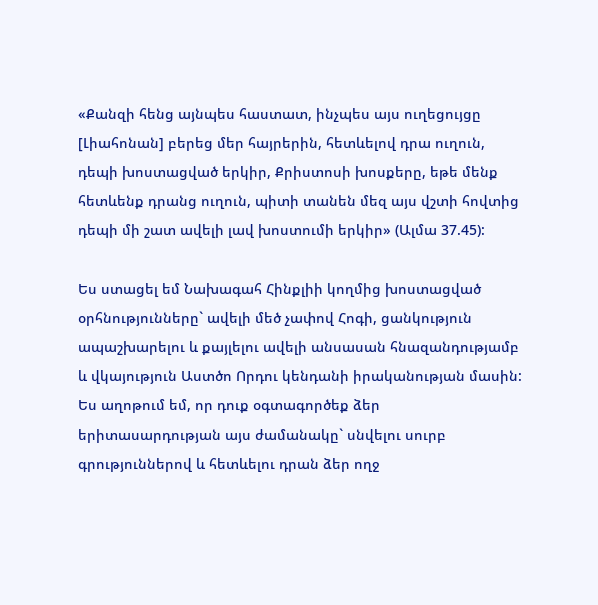«Քանզի հենց այնպես հաստատ, ինչպես այս ուղեցույցը [Լիահոնան] բերեց մեր հայրերին, հետևելով դրա ուղուն, դեպի խոստացված երկիր, Քրիստոսի խոսքերը, եթե մենք հետևենք դրանց ուղուն, պիտի տանեն մեզ այս վշտի հովտից դեպի մի շատ ավելի լավ խոստումի երկիր» (Ալմա 37.45):

Ես ստացել եմ Նախագահ Հինքլիի կողմից խոստացված օրհնությունները` ավելի մեծ չափով Հոգի, ցանկություն ապաշխարելու և քայլելու ավելի անսասան հնազանդությամբ և վկայություն Աստծո Որդու կենդանի իրականության մասին: Ես աղոթում եմ, որ դուք օգտագործեք ձեր երիտասարդության այս ժամանակը` սնվելու սուրբ գրություններով և հետևելու դրան ձեր ողջ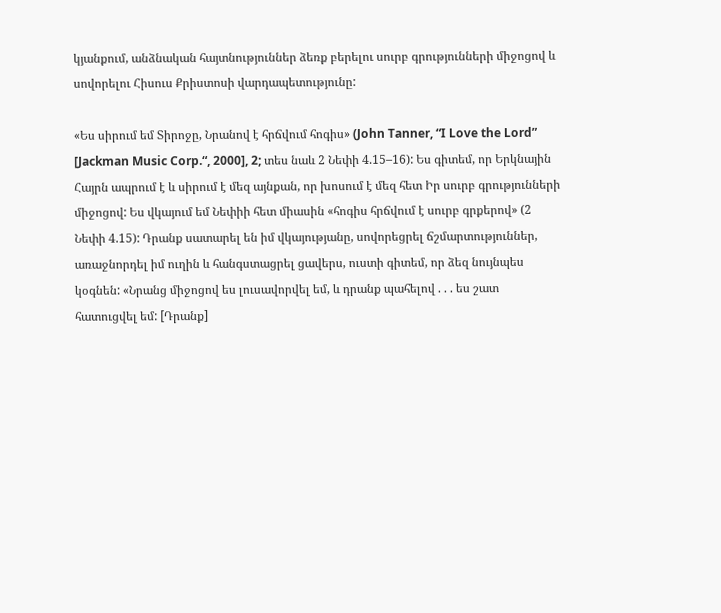կյանքում, անձնական հայտնություններ ձեռք բերելու սուրբ գրությունների միջոցով և սովորելու Հիսուս Քրիստոսի վարդապետությունը:

«Ես սիրում եմ Տիրոջը, Նրանով է հրճվում հոգիս» (John Tanner, “I Love the Lord” [Jackman Music Corp.“, 2000], 2; տես նաև 2 Նեփի 4.15–16): Ես գիտեմ, որ Երկնային Հայրն ապրում է և սիրում է մեզ այնքան, որ խոսում է մեզ հետ Իր սուրբ գրությունների միջոցով: Ես վկայում եմ Նեփիի հետ միասին «հոգիս հրճվում է սուրբ գրքերով» (2 Նեփի 4.15): Դրանք սատարել են իմ վկայությանը, սովորեցրել ճշմարտություններ, առաջնորդել իմ ուղին և հանգստացրել ցավերս, ուստի գիտեմ, որ ձեզ նույնպես կօգնեն: «Նրանց միջոցով ես լուսավորվել եմ, և դրանք պահելով . . . ես շատ հատուցվել եմ: [Դրանք]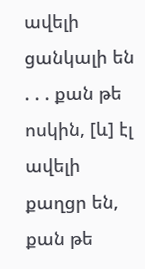ավելի ցանկալի են . . . քան թե ոսկին, [և] էլ ավելի քաղցր են, քան թե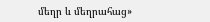մեղր և մեղրահաց»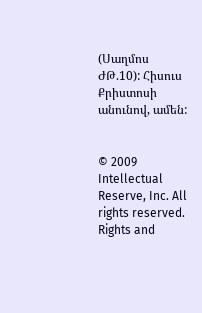(Սաղմոս ԺԹ.10): Հիսուս Քրիստոսի անունով, ամեն:


© 2009 Intellectual Reserve, Inc. All rights reserved.   Rights and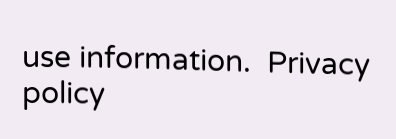use information.  Privacy policy